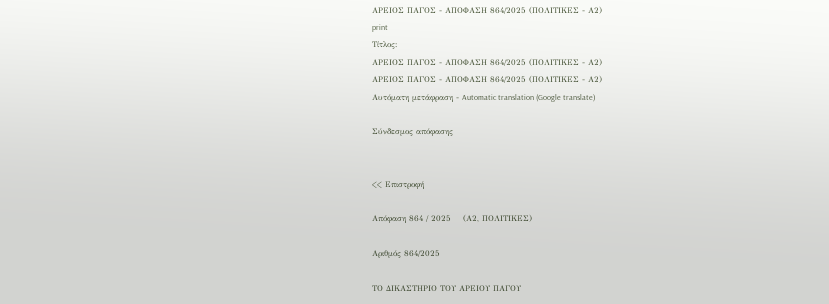ΑΡΕΙΟΣ ΠΑΓΟΣ - ΑΠΟΦΑΣΗ 864/2025 (ΠΟΛΙΤΙΚΕΣ - Α2)
print
Τίτλος:
ΑΡΕΙΟΣ ΠΑΓΟΣ - ΑΠΟΦΑΣΗ 864/2025 (ΠΟΛΙΤΙΚΕΣ - Α2)
ΑΡΕΙΟΣ ΠΑΓΟΣ - ΑΠΟΦΑΣΗ 864/2025 (ΠΟΛΙΤΙΚΕΣ - Α2)
Αυτόματη μετάφραση - Automatic translation (Google translate)

Σύνδεσμος απόφασης


<< Επιστροφή

Απόφαση 864 / 2025    (Α2, ΠΟΛΙΤΙΚΕΣ)

Αριθμός 864/2025

ΤΟ ΔΙΚΑΣΤΗΡΙΟ ΤΟΥ ΑΡΕΙΟΥ ΠΑΓΟΥ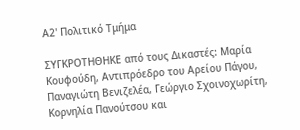Α2' Πολιτικό Τμήμα

ΣΥΓΚΡΟΤΗΘΗΚΕ από τους Δικαστές: Μαρία Κουφούδη, Αντιπρόεδρο του Αρείου Πάγου, Παναγιώτη Βενιζελέα, Γεώργιο Σχοινοχωρίτη, Κορνηλία Πανούτσου και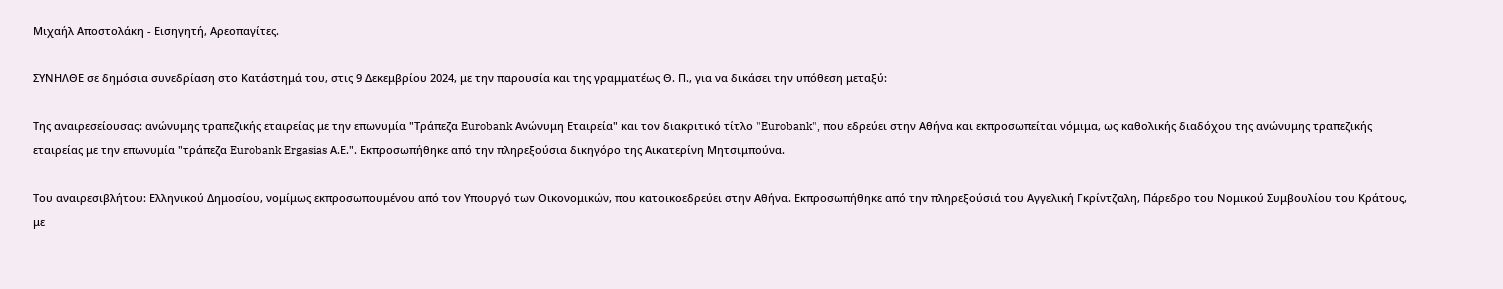Μιχαήλ Αποστολάκη - Εισηγητή, Αρεοπαγίτες.

ΣΥΝΗΛΘΕ σε δημόσια συνεδρίαση στο Κατάστημά του, στις 9 Δεκεμβρίου 2024, με την παρουσία και της γραμματέως Θ. Π., για να δικάσει την υπόθεση μεταξύ:

Της αναιρεσείουσας: ανώνυμης τραπεζικής εταιρείας με την επωνυμία "Τράπεζα Eurobank Ανώνυμη Εταιρεία" και τον διακριτικό τίτλο "Eurobank", που εδρεύει στην Αθήνα και εκπροσωπείται νόμιμα, ως καθολικής διαδόχου της ανώνυμης τραπεζικής εταιρείας με την επωνυμία "τράπεζα Eurobank Ergasias Α.Ε.". Εκπροσωπήθηκε από την πληρεξούσια δικηγόρο της Αικατερίνη Μητσιμπούνα.

Του αναιρεσιβλήτου: Ελληνικού Δημοσίου, νομίμως εκπροσωπουμένου από τον Υπουργό των Οικονομικών, που κατοικοεδρεύει στην Αθήνα. Εκπροσωπήθηκε από την πληρεξούσιά του Αγγελική Γκρίντζαλη, Πάρεδρο του Νομικού Συμβουλίου του Κράτους, με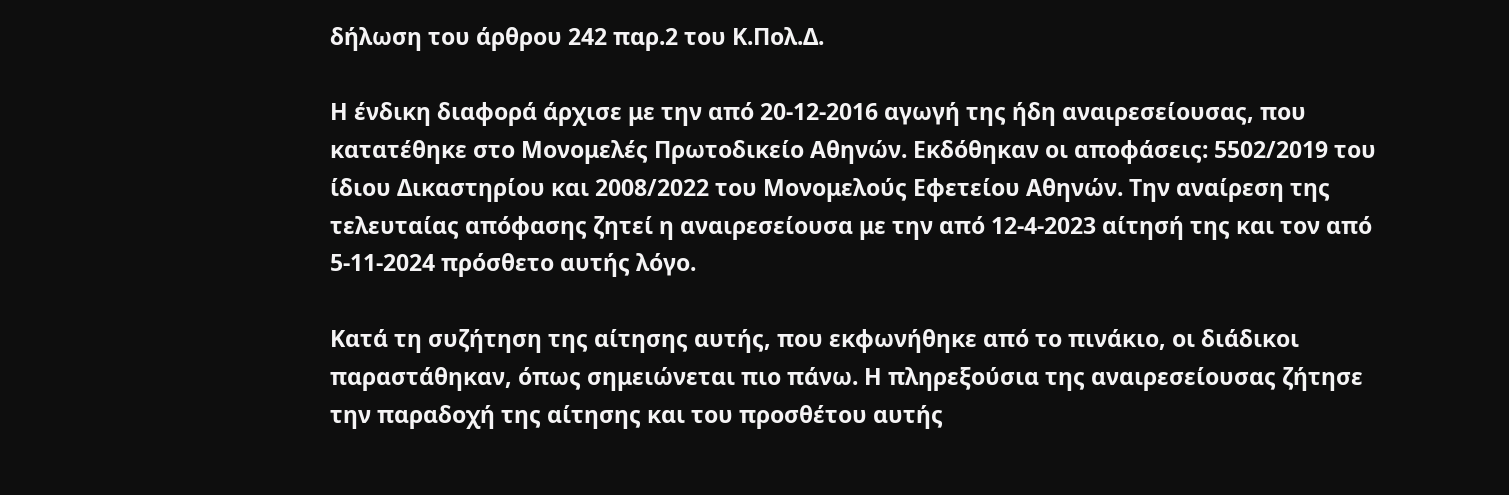δήλωση του άρθρου 242 παρ.2 του Κ.Πολ.Δ.

Η ένδικη διαφορά άρχισε με την από 20-12-2016 αγωγή της ήδη αναιρεσείουσας, που κατατέθηκε στο Μονομελές Πρωτοδικείο Αθηνών. Εκδόθηκαν οι αποφάσεις: 5502/2019 του ίδιου Δικαστηρίου και 2008/2022 του Μονομελούς Εφετείου Αθηνών. Την αναίρεση της τελευταίας απόφασης ζητεί η αναιρεσείουσα με την από 12-4-2023 αίτησή της και τον από 5-11-2024 πρόσθετο αυτής λόγο.

Κατά τη συζήτηση της αίτησης αυτής, που εκφωνήθηκε από το πινάκιο, οι διάδικοι παραστάθηκαν, όπως σημειώνεται πιο πάνω. Η πληρεξούσια της αναιρεσείουσας ζήτησε την παραδοχή της αίτησης και του προσθέτου αυτής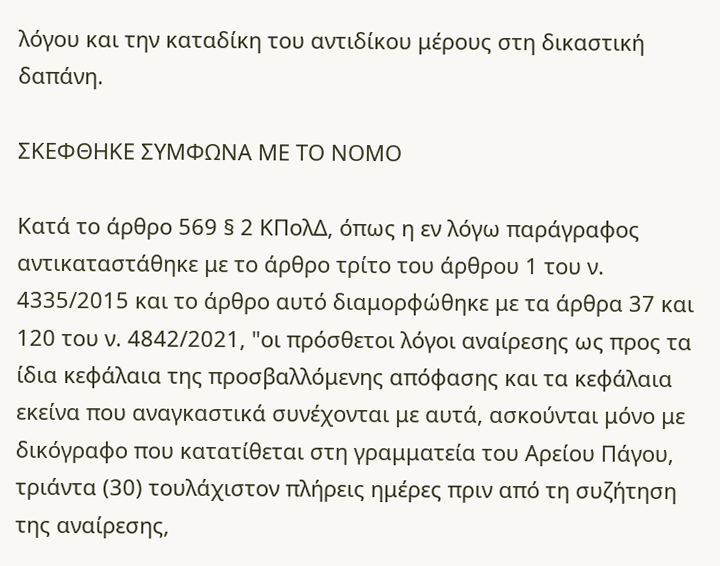λόγου και την καταδίκη του αντιδίκου μέρους στη δικαστική δαπάνη.

ΣΚΕΦΘΗΚΕ ΣΥΜΦΩΝΑ ΜΕ ΤΟ ΝΟΜΟ

Κατά το άρθρο 569 § 2 ΚΠολΔ, όπως η εν λόγω παράγραφος αντικαταστάθηκε με το άρθρο τρίτο του άρθρου 1 του ν. 4335/2015 και το άρθρο αυτό διαμορφώθηκε με τα άρθρα 37 και 120 του ν. 4842/2021, "οι πρόσθετοι λόγοι αναίρεσης ως προς τα ίδια κεφάλαια της προσβαλλόμενης απόφασης και τα κεφάλαια εκείνα που αναγκαστικά συνέχονται με αυτά, ασκούνται μόνο με δικόγραφο που κατατίθεται στη γραμματεία του Αρείου Πάγου, τριάντα (30) τουλάχιστον πλήρεις ημέρες πριν από τη συζήτηση της αναίρεσης,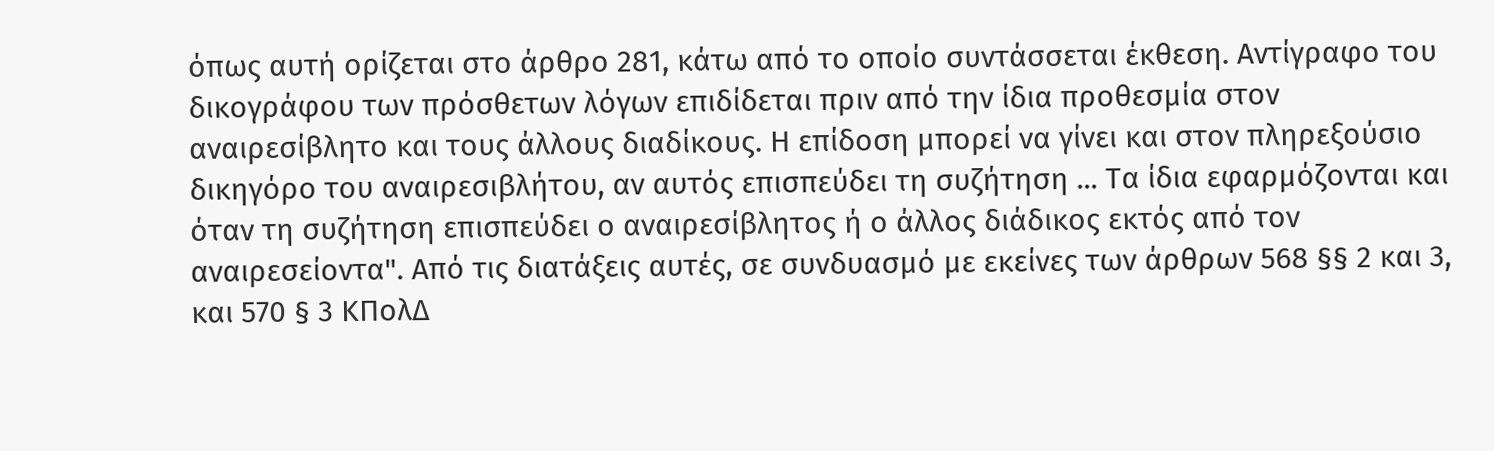όπως αυτή ορίζεται στο άρθρο 281, κάτω από το οποίο συντάσσεται έκθεση. Αντίγραφο του δικογράφου των πρόσθετων λόγων επιδίδεται πριν από την ίδια προθεσμία στον αναιρεσίβλητο και τους άλλους διαδίκους. Η επίδοση μπορεί να γίνει και στον πληρεξούσιο δικηγόρο του αναιρεσιβλήτου, αν αυτός επισπεύδει τη συζήτηση ... Τα ίδια εφαρμόζονται και όταν τη συζήτηση επισπεύδει ο αναιρεσίβλητος ή ο άλλος διάδικος εκτός από τον αναιρεσείοντα". Από τις διατάξεις αυτές, σε συνδυασμό με εκείνες των άρθρων 568 §§ 2 και 3, και 570 § 3 ΚΠολΔ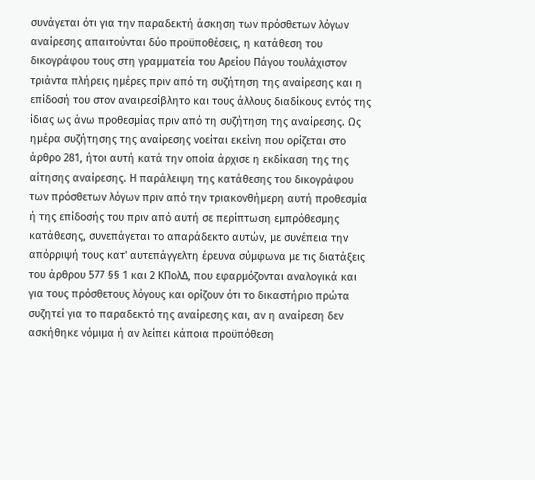συνάγεται ότι για την παραδεκτή άσκηση των πρόσθετων λόγων αναίρεσης απαιτούνται δύο προϋποθέσεις, η κατάθεση του δικογράφου τους στη γραμματεία του Αρείου Πάγου τουλάχιστον τριάντα πλήρεις ημέρες πριν από τη συζήτηση της αναίρεσης και η επίδοσή του στον αναιρεσίβλητο και τους άλλους διαδίκους εντός της ίδιας ως άνω προθεσμίας πριν από τη συζήτηση της αναίρεσης. Ως ημέρα συζήτησης της αναίρεσης νοείται εκείνη που ορίζεται στο άρθρο 281, ήτοι αυτή κατά την οποία άρχισε η εκδίκαση της της αίτησης αναίρεσης. Η παράλειψη της κατάθεσης του δικογράφου των πρόσθετων λόγων πριν από την τριακονθήμερη αυτή προθεσμία ή της επίδοσής του πριν από αυτή σε περίπτωση εμπρόθεσμης κατάθεσης, συνεπάγεται το απαράδεκτο αυτών, με συνέπεια την απόρριψή τους κατ' αυτεπάγγελτη έρευνα σύμφωνα με τις διατάξεις του άρθρου 577 §§ 1 και 2 ΚΠολΔ, που εφαρμόζονται αναλογικά και για τους πρόσθετους λόγους και ορίζουν ότι το δικαστήριο πρώτα συζητεί για το παραδεκτό της αναίρεσης και, αν η αναίρεση δεν ασκήθηκε νόμιμα ή αν λείπει κάποια προϋπόθεση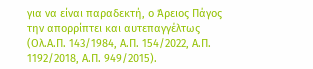για να είναι παραδεκτή, ο Άρειος Πάγος την απορρίπτει και αυτεπαγγέλτως (Ολ.Α.Π. 143/1984, Α.Π. 154/2022, Α.Π. 1192/2018, Α.Π. 949/2015).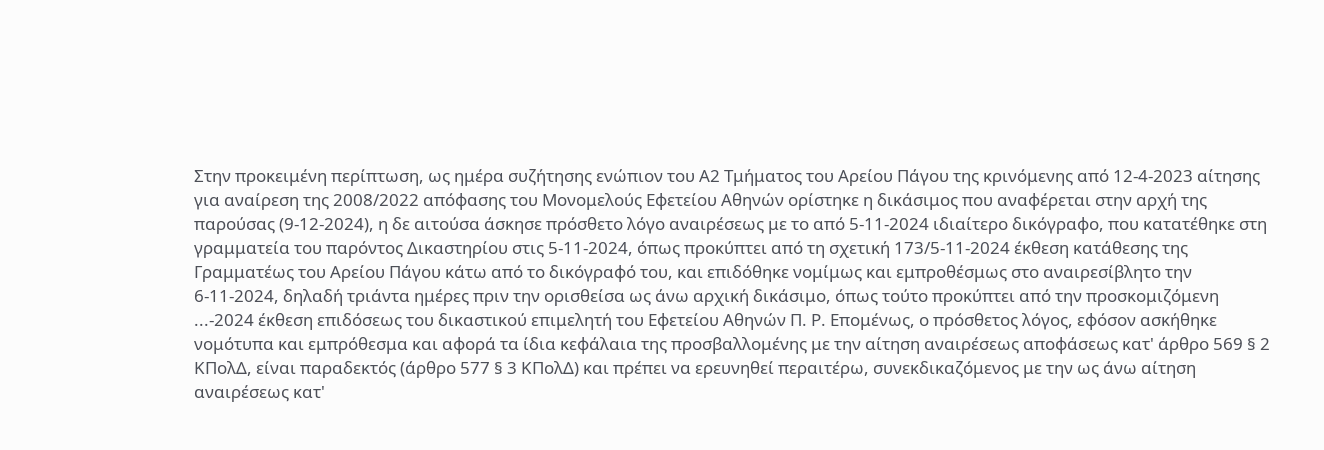Στην προκειμένη περίπτωση, ως ημέρα συζήτησης ενώπιον του Α2 Τμήματος του Αρείου Πάγου της κρινόμενης από 12-4-2023 αίτησης για αναίρεση της 2008/2022 απόφασης του Μονομελούς Εφετείου Αθηνών ορίστηκε η δικάσιμος που αναφέρεται στην αρχή της παρούσας (9-12-2024), η δε αιτούσα άσκησε πρόσθετο λόγο αναιρέσεως με το από 5-11-2024 ιδιαίτερο δικόγραφο, που κατατέθηκε στη γραμματεία του παρόντος Δικαστηρίου στις 5-11-2024, όπως προκύπτει από τη σχετική 173/5-11-2024 έκθεση κατάθεσης της Γραμματέως του Αρείου Πάγου κάτω από το δικόγραφό του, και επιδόθηκε νομίμως και εμπροθέσμως στο αναιρεσίβλητο την 6-11-2024, δηλαδή τριάντα ημέρες πριν την ορισθείσα ως άνω αρχική δικάσιμο, όπως τούτο προκύπτει από την προσκομιζόμενη ...-2024 έκθεση επιδόσεως του δικαστικού επιμελητή του Εφετείου Αθηνών Π. Ρ. Επομένως, ο πρόσθετος λόγος, εφόσον ασκήθηκε νομότυπα και εμπρόθεσμα και αφορά τα ίδια κεφάλαια της προσβαλλομένης με την αίτηση αναιρέσεως αποφάσεως κατ' άρθρο 569 § 2 ΚΠολΔ, είναι παραδεκτός (άρθρο 577 § 3 ΚΠολΔ) και πρέπει να ερευνηθεί περαιτέρω, συνεκδικαζόμενος με την ως άνω αίτηση αναιρέσεως κατ'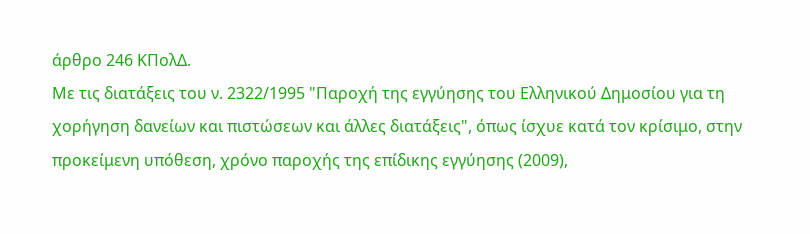άρθρο 246 ΚΠολΔ.
Με τις διατάξεις του ν. 2322/1995 "Παροχή της εγγύησης του Ελληνικού Δημοσίου για τη χορήγηση δανείων και πιστώσεων και άλλες διατάξεις", όπως ίσχυε κατά τον κρίσιμο, στην προκείμενη υπόθεση, χρόνο παροχής της επίδικης εγγύησης (2009),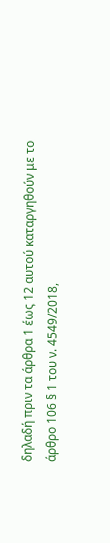δηλαδή πριν τα άρθρα 1 έως 12 αυτού καταργηθούν με το άρθρο 106 § 1 του ν. 4549/2018,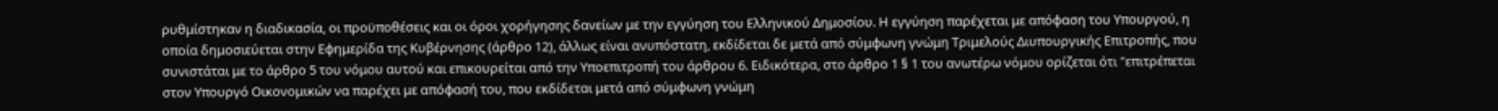ρυθμίστηκαν η διαδικασία, οι προϋποθέσεις και οι όροι χορήγησης δανείων με την εγγύηση του Ελληνικού Δημοσίου. Η εγγύηση παρέχεται με απόφαση του Υπουργού, η οποία δημοσιεύεται στην Εφημερίδα της Κυβέρνησης (άρθρο 12), άλλως είναι ανυπόστατη, εκδίδεται δε μετά από σύμφωνη γνώμη Τριμελούς Διυπουργικής Επιτροπής, που συνιστάται με το άρθρο 5 του νόμου αυτού και επικουρείται από την Υποεπιτροπή του άρθρου 6. Ειδικότερα, στο άρθρο 1 § 1 του ανωτέρω νόμου ορίζεται ότι "επιτρέπεται στον Υπουργό Οικονομικών να παρέχει με απόφασή του, που εκδίδεται μετά από σύμφωνη γνώμη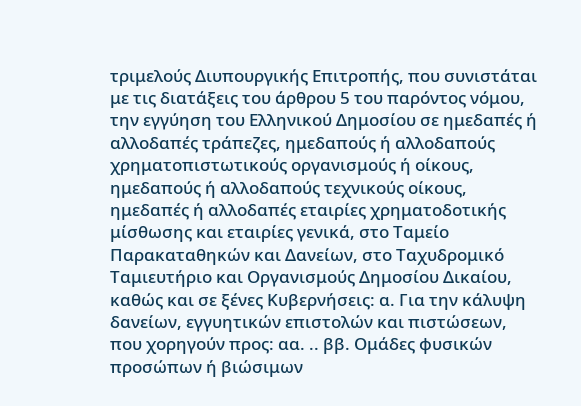τριμελούς Διυπουργικής Επιτροπής, που συνιστάται με τις διατάξεις του άρθρου 5 του παρόντος νόμου, την εγγύηση του Ελληνικού Δημοσίου σε ημεδαπές ή αλλοδαπές τράπεζες, ημεδαπούς ή αλλοδαπούς χρηματοπιστωτικούς οργανισμούς ή οίκους, ημεδαπούς ή αλλοδαπούς τεχνικούς οίκους, ημεδαπές ή αλλοδαπές εταιρίες χρηματοδοτικής μίσθωσης και εταιρίες γενικά, στο Ταμείο Παρακαταθηκών και Δανείων, στο Ταχυδρομικό Ταμιευτήριο και Οργανισμούς Δημοσίου Δικαίου, καθώς και σε ξένες Κυβερνήσεις: α. Για την κάλυψη δανείων, εγγυητικών επιστολών και πιστώσεων, που χορηγούν προς: αα. .. ββ. Ομάδες φυσικών προσώπων ή βιώσιμων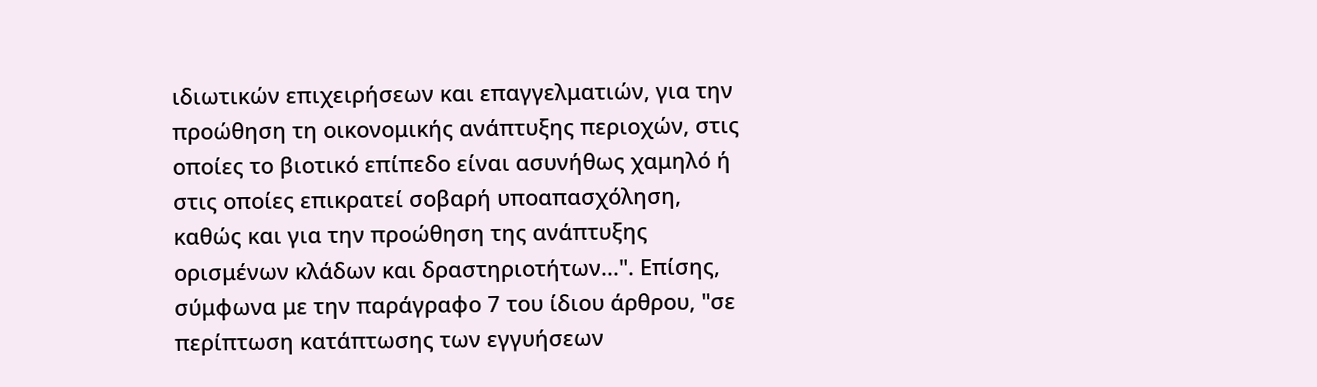ιδιωτικών επιχειρήσεων και επαγγελματιών, για την προώθηση τη οικονομικής ανάπτυξης περιοχών, στις οποίες το βιοτικό επίπεδο είναι ασυνήθως χαμηλό ή στις οποίες επικρατεί σοβαρή υποαπασχόληση, καθώς και για την προώθηση της ανάπτυξης ορισμένων κλάδων και δραστηριοτήτων...". Επίσης, σύμφωνα με την παράγραφο 7 του ίδιου άρθρου, "σε περίπτωση κατάπτωσης των εγγυήσεων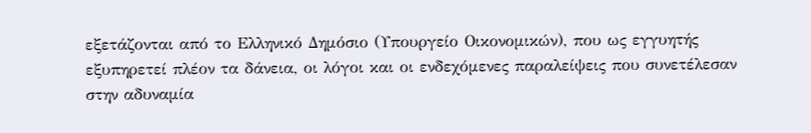εξετάζονται από το Ελληνικό Δημόσιο (Υπουργείο Οικονομικών), που ως εγγυητής εξυπηρετεί πλέον τα δάνεια, οι λόγοι και οι ενδεχόμενες παραλείψεις που συνετέλεσαν στην αδυναμία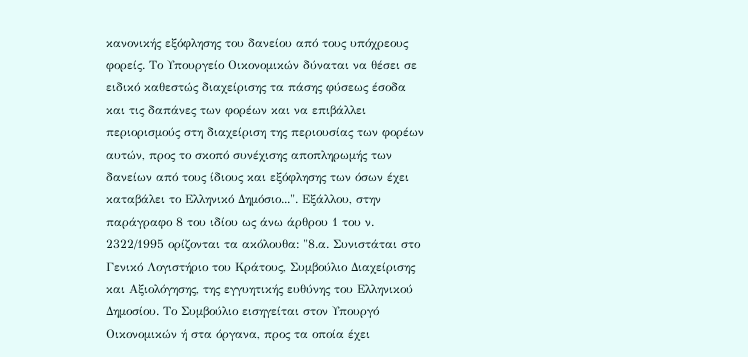κανονικής εξόφλησης του δανείου από τους υπόχρεους φορείς. Το Υπουργείο Οικονομικών δύναται να θέσει σε ειδικό καθεστώς διαχείρισης τα πάσης φύσεως έσοδα και τις δαπάνες των φορέων και να επιβάλλει περιορισμούς στη διαχείριση της περιουσίας των φορέων αυτών, προς το σκοπό συνέχισης αποπληρωμής των δανείων από τους ίδιους και εξόφλησης των όσων έχει καταβάλει το Ελληνικό Δημόσιο...". Εξάλλου, στην παράγραφο 8 του ιδίου ως άνω άρθρου 1 του ν. 2322/1995 ορίζονται τα ακόλουθα: "8.α. Συνιστάται στο Γενικό Λογιστήριο του Κράτους, Συμβούλιο Διαχείρισης και Αξιολόγησης, της εγγυητικής ευθύνης του Ελληνικού Δημοσίου. Το Συμβούλιο εισηγείται στον Υπουργό Οικονομικών ή στα όργανα, προς τα οποία έχει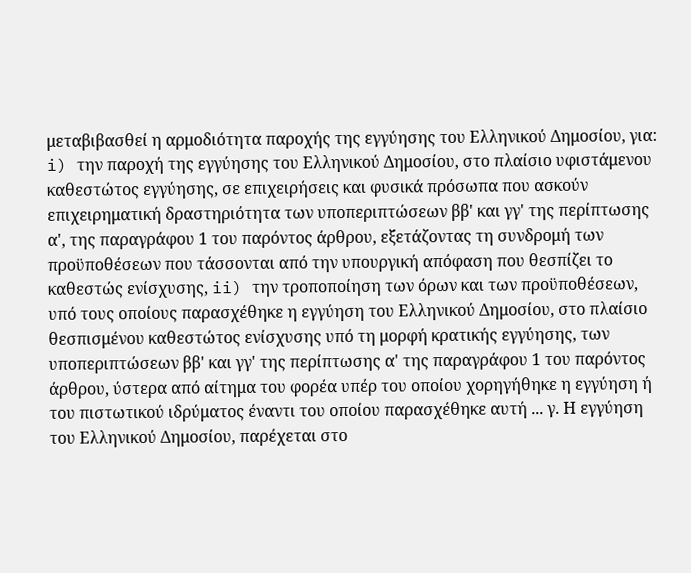μεταβιβασθεί η αρμοδιότητα παροχής της εγγύησης του Ελληνικού Δημοσίου, για: i) την παροχή της εγγύησης του Ελληνικού Δημοσίου, στο πλαίσιο υφιστάμενου καθεστώτος εγγύησης, σε επιχειρήσεις και φυσικά πρόσωπα που ασκούν επιχειρηματική δραστηριότητα των υποπεριπτώσεων ββ' και γγ' της περίπτωσης α', της παραγράφου 1 του παρόντος άρθρου, εξετάζοντας τη συνδρομή των προϋποθέσεων που τάσσονται από την υπουργική απόφαση που θεσπίζει το καθεστώς ενίσχυσης, ii) την τροποποίηση των όρων και των προϋποθέσεων, υπό τους οποίους παρασχέθηκε η εγγύηση του Ελληνικού Δημοσίου, στο πλαίσιο θεσπισμένου καθεστώτος ενίσχυσης υπό τη μορφή κρατικής εγγύησης, των υποπεριπτώσεων ββ' και γγ' της περίπτωσης α' της παραγράφου 1 του παρόντος άρθρου, ύστερα από αίτημα του φορέα υπέρ του οποίου χορηγήθηκε η εγγύηση ή του πιστωτικού ιδρύματος έναντι του οποίου παρασχέθηκε αυτή ... γ. Η εγγύηση του Ελληνικού Δημοσίου, παρέχεται στο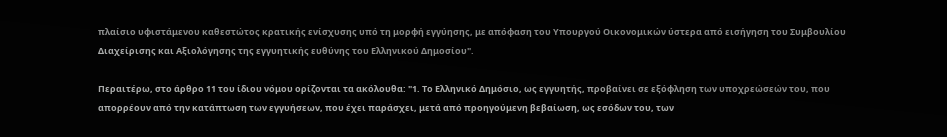πλαίσιο υφιστάμενου καθεστώτος κρατικής ενίσχυσης υπό τη μορφή εγγύησης, με απόφαση του Υπουργού Οικονομικών ύστερα από εισήγηση του Συμβουλίου Διαχείρισης και Αξιολόγησης της εγγυητικής ευθύνης του Ελληνικού Δημοσίου".

Περαιτέρω, στο άρθρο 11 του ίδιου νόμου ορίζονται τα ακόλουθα: "1. Το Ελληνικό Δημόσιο, ως εγγυητής, προβαίνει σε εξόφληση των υποχρεώσεών του, που απορρέουν από την κατάπτωση των εγγυήσεων, που έχει παράσχει, μετά από προηγούμενη βεβαίωση, ως εσόδων του, των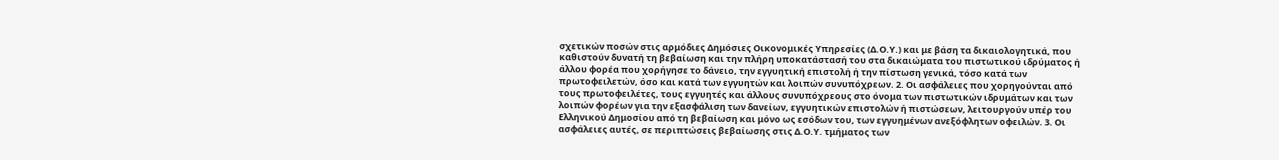σχετικών ποσών στις αρμόδιες Δημόσιες Οικονομικές Υπηρεσίες (Δ.Ο.Υ.) και με βάση τα δικαιολογητικά, που καθιστούν δυνατή τη βεβαίωση και την πλήρη υποκατάστασή του στα δικαιώματα του πιστωτικού ιδρύματος ή άλλου φορέα που χορήγησε το δάνειο, την εγγυητική επιστολή ή την πίστωση γενικά, τόσο κατά των πρωτοφειλετών, όσο και κατά των εγγυητών και λοιπών συνυπόχρεων. 2. Οι ασφάλειες που χορηγούνται από τους πρωτοφειλέτες, τους εγγυητές και άλλους συνυπόχρεους στο όνομα των πιστωτικών ιδρυμάτων και των λοιπών φορέων για την εξασφάλιση των δανείων, εγγυητικών επιστολών ή πιστώσεων, λειτουργούν υπέρ του Ελληνικού Δημοσίου από τη βεβαίωση και μόνο ως εσόδων του, των εγγυημένων ανεξόφλητων οφειλών. 3. Οι ασφάλειες αυτές, σε περιπτώσεις βεβαίωσης στις Δ.Ο.Υ. τμήματος των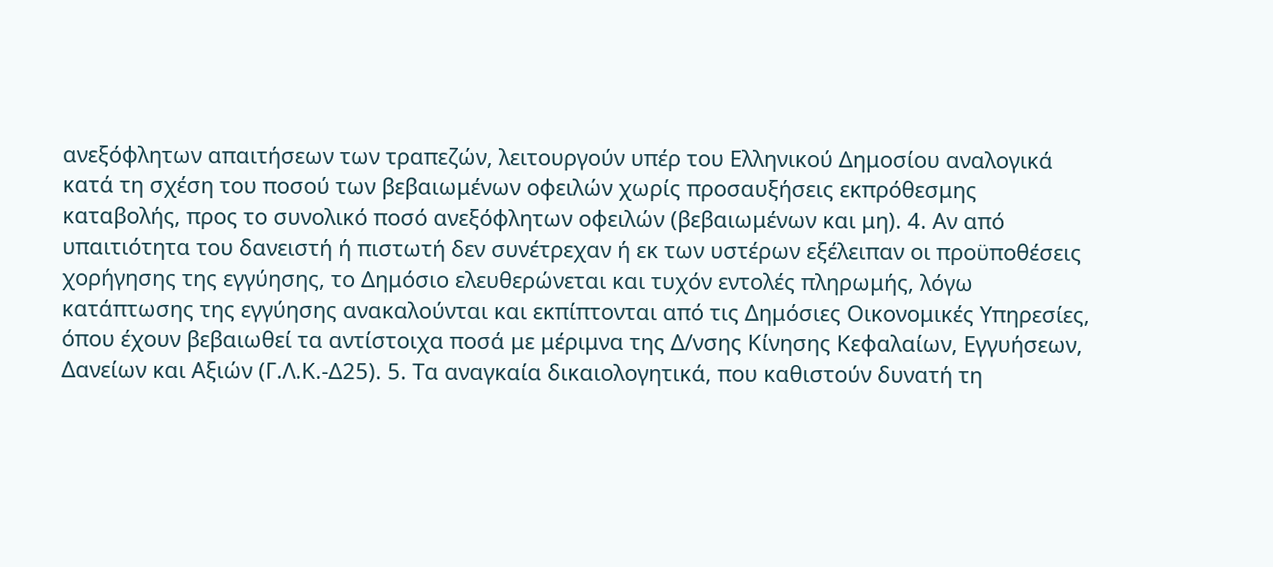ανεξόφλητων απαιτήσεων των τραπεζών, λειτουργούν υπέρ του Ελληνικού Δημοσίου αναλογικά κατά τη σχέση του ποσού των βεβαιωμένων οφειλών χωρίς προσαυξήσεις εκπρόθεσμης καταβολής, προς το συνολικό ποσό ανεξόφλητων οφειλών (βεβαιωμένων και μη). 4. Αν από υπαιτιότητα του δανειστή ή πιστωτή δεν συνέτρεχαν ή εκ των υστέρων εξέλειπαν οι προϋποθέσεις χορήγησης της εγγύησης, το Δημόσιο ελευθερώνεται και τυχόν εντολές πληρωμής, λόγω κατάπτωσης της εγγύησης ανακαλούνται και εκπίπτονται από τις Δημόσιες Οικονομικές Υπηρεσίες, όπου έχουν βεβαιωθεί τα αντίστοιχα ποσά με μέριμνα της Δ/νσης Κίνησης Κεφαλαίων, Εγγυήσεων, Δανείων και Αξιών (Γ.Λ.Κ.-Δ25). 5. Τα αναγκαία δικαιολογητικά, που καθιστούν δυνατή τη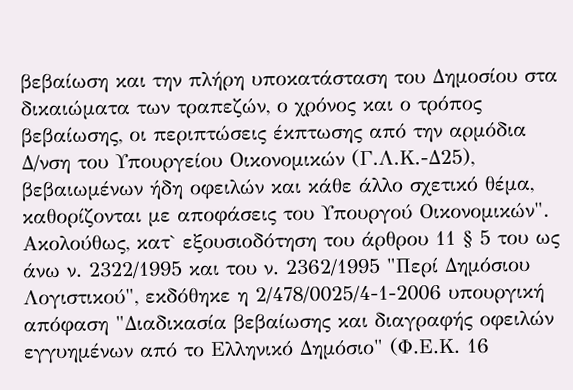βεβαίωση και την πλήρη υποκατάσταση του Δημοσίου στα δικαιώματα των τραπεζών, ο χρόνος και ο τρόπος βεβαίωσης, οι περιπτώσεις έκπτωσης από την αρμόδια Δ/νση του Υπουργείου Οικονομικών (Γ.Λ.Κ.-Δ25), βεβαιωμένων ήδη οφειλών και κάθε άλλο σχετικό θέμα, καθορίζονται με αποφάσεις του Υπουργού Οικονομικών". Ακολούθως, κατ` εξουσιοδότηση του άρθρου 11 § 5 του ως άνω ν. 2322/1995 και του ν. 2362/1995 "Περί Δημόσιου Λογιστικού", εκδόθηκε η 2/478/0025/4-1-2006 υπουργική απόφαση "Διαδικασία βεβαίωσης και διαγραφής οφειλών εγγυημένων από το Ελληνικό Δημόσιο" (Φ.Ε.Κ. 16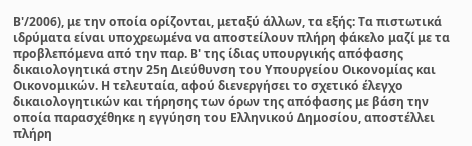Β'/2006), με την οποία ορίζονται, μεταξύ άλλων, τα εξής: Τα πιστωτικά ιδρύματα είναι υποχρεωμένα να αποστείλουν πλήρη φάκελο μαζί με τα προβλεπόμενα από την παρ. Β' της ίδιας υπουργικής απόφασης δικαιολογητικά στην 25η Διεύθυνση του Υπουργείου Οικονομίας και Οικονομικών. Η τελευταία, αφού διενεργήσει το σχετικό έλεγχο δικαιολογητικών και τήρησης των όρων της απόφασης με βάση την οποία παρασχέθηκε η εγγύηση του Ελληνικού Δημοσίου, αποστέλλει πλήρη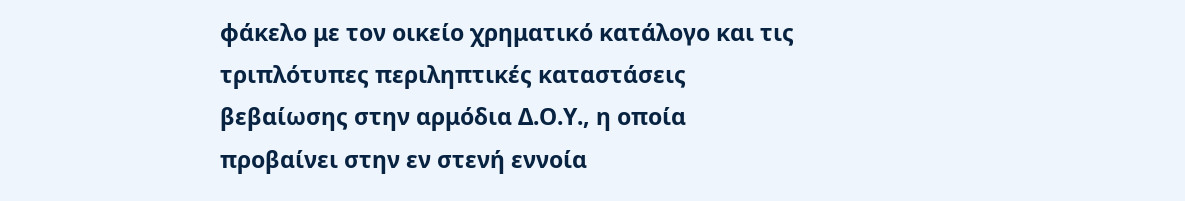φάκελο με τον οικείο χρηματικό κατάλογο και τις τριπλότυπες περιληπτικές καταστάσεις βεβαίωσης στην αρμόδια Δ.Ο.Υ., η οποία προβαίνει στην εν στενή εννοία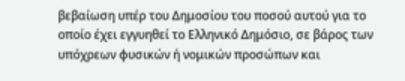βεβαίωση υπέρ του Δημοσίου του ποσού αυτού για το οποίο έχει εγγυηθεί το Ελληνικό Δημόσιο, σε βάρος των υπόχρεων φυσικών ή νομικών προσώπων και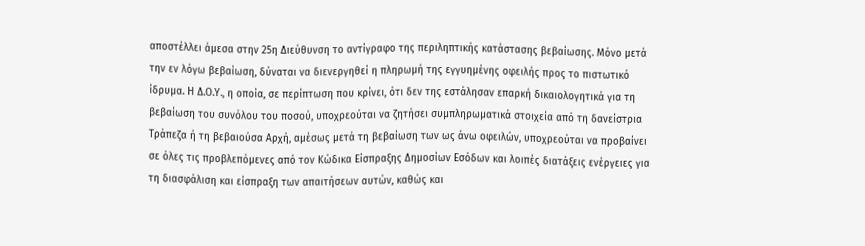αποστέλλει άμεσα στην 25η Διεύθυνση το αντίγραφο της περιληπτικής κατάστασης βεβαίωσης. Μόνο μετά την εν λόγω βεβαίωση, δύναται να διενεργηθεί η πληρωμή της εγγυημένης οφειλής προς το πιστωτικό ίδρυμα. Η Δ.Ο.Υ., η οποία, σε περίπτωση που κρίνει, ότι δεν της εστάλησαν επαρκή δικαιολογητικά για τη βεβαίωση του συνόλου του ποσού, υποχρεούται να ζητήσει συμπληρωματικά στοιχεία από τη δανείστρια Τράπεζα ή τη βεβαιούσα Αρχή, αμέσως μετά τη βεβαίωση των ως άνω οφειλών, υποχρεούται να προβαίνει σε όλες τις προβλεπόμενες από τον Κώδικα Είσπραξης Δημοσίων Εσόδων και λοιπές διατάξεις ενέργειες για τη διασφάλιση και είσπραξη των απαιτήσεων αυτών, καθώς και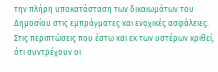την πλήρη υποκατάσταση των δικαιωμάτων του Δημοσίου στις εμπράγματες και ενοχικές ασφάλειες. Στις περιπτώσεις που έστω και εκ των υστέρων κριθεί, ότι συντρέχουν οι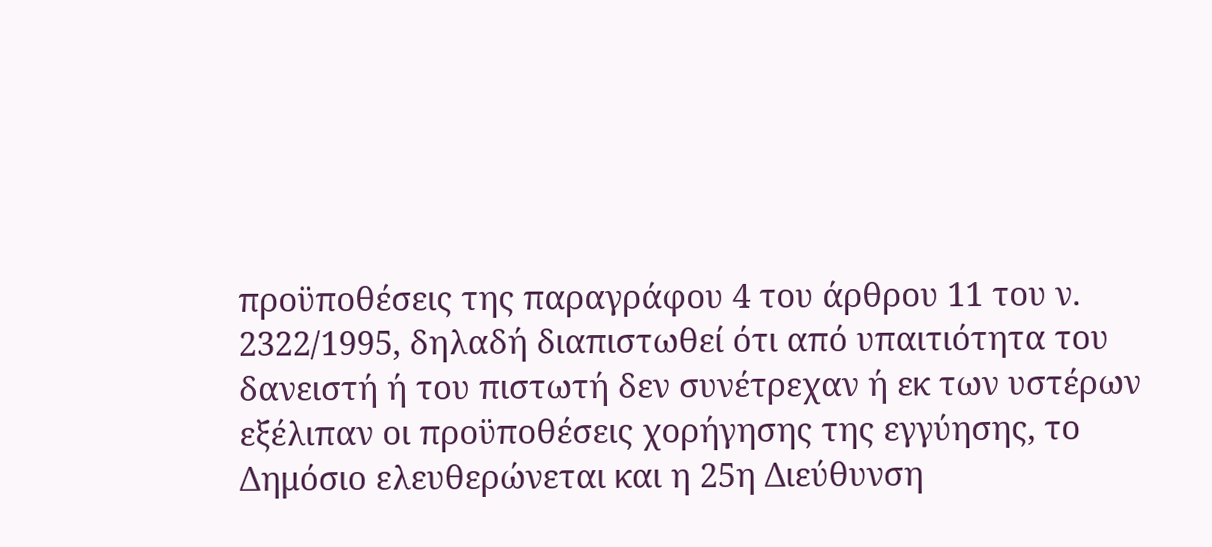προϋποθέσεις της παραγράφου 4 του άρθρου 11 του ν. 2322/1995, δηλαδή διαπιστωθεί ότι από υπαιτιότητα του δανειστή ή του πιστωτή δεν συνέτρεχαν ή εκ των υστέρων εξέλιπαν οι προϋποθέσεις χορήγησης της εγγύησης, το Δημόσιο ελευθερώνεται και η 25η Διεύθυνση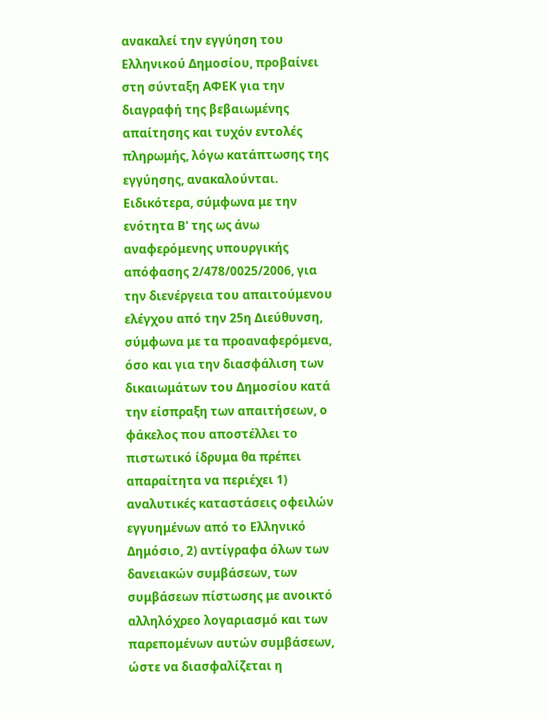ανακαλεί την εγγύηση του Ελληνικού Δημοσίου, προβαίνει στη σύνταξη ΑΦΕΚ για την διαγραφή της βεβαιωμένης απαίτησης και τυχόν εντολές πληρωμής, λόγω κατάπτωσης της εγγύησης, ανακαλούνται. Ειδικότερα, σύμφωνα με την ενότητα Β' της ως άνω αναφερόμενης υπουργικής απόφασης 2/478/0025/2006, για την διενέργεια του απαιτούμενου ελέγχου από την 25η Διεύθυνση, σύμφωνα με τα προαναφερόμενα, όσο και για την διασφάλιση των δικαιωμάτων του Δημοσίου κατά την είσπραξη των απαιτήσεων, ο φάκελος που αποστέλλει το πιστωτικό ίδρυμα θα πρέπει απαραίτητα να περιέχει 1) αναλυτικές καταστάσεις οφειλών εγγυημένων από το Ελληνικό Δημόσιο, 2) αντίγραφα όλων των δανειακών συμβάσεων, των συμβάσεων πίστωσης με ανοικτό αλληλόχρεο λογαριασμό και των παρεπομένων αυτών συμβάσεων, ώστε να διασφαλίζεται η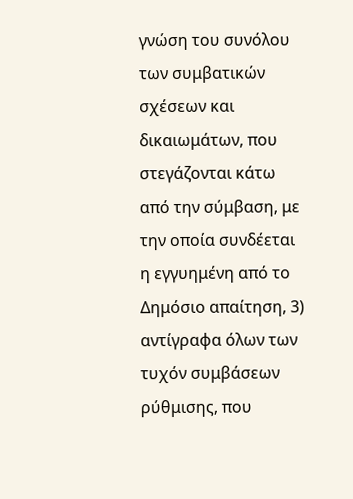γνώση του συνόλου των συμβατικών σχέσεων και δικαιωμάτων, που στεγάζονται κάτω από την σύμβαση, με την οποία συνδέεται η εγγυημένη από το Δημόσιο απαίτηση, 3) αντίγραφα όλων των τυχόν συμβάσεων ρύθμισης, που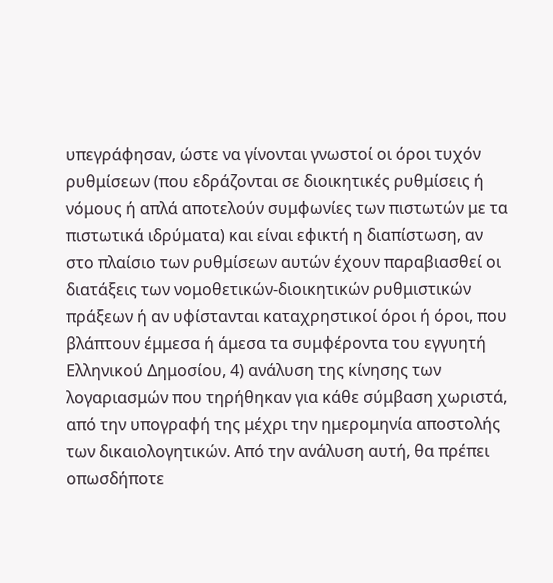υπεγράφησαν, ώστε να γίνονται γνωστοί οι όροι τυχόν ρυθμίσεων (που εδράζονται σε διοικητικές ρυθμίσεις ή νόμους ή απλά αποτελούν συμφωνίες των πιστωτών με τα πιστωτικά ιδρύματα) και είναι εφικτή η διαπίστωση, αν στο πλαίσιο των ρυθμίσεων αυτών έχουν παραβιασθεί οι διατάξεις των νομοθετικών-διοικητικών ρυθμιστικών πράξεων ή αν υφίστανται καταχρηστικοί όροι ή όροι, που βλάπτουν έμμεσα ή άμεσα τα συμφέροντα του εγγυητή Ελληνικού Δημοσίου, 4) ανάλυση της κίνησης των λογαριασμών που τηρήθηκαν για κάθε σύμβαση χωριστά, από την υπογραφή της μέχρι την ημερομηνία αποστολής των δικαιολογητικών. Από την ανάλυση αυτή, θα πρέπει οπωσδήποτε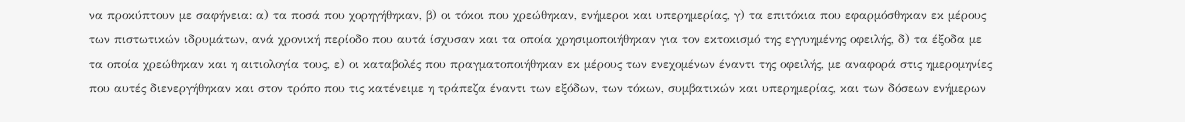να προκύπτουν με σαφήνεια: α) τα ποσά που χορηγήθηκαν, β) οι τόκοι που χρεώθηκαν, ενήμεροι και υπερημερίας, γ) τα επιτόκια που εφαρμόσθηκαν εκ μέρους των πιστωτικών ιδρυμάτων, ανά χρονική περίοδο που αυτά ίσχυσαν και τα οποία χρησιμοποιήθηκαν για τον εκτοκισμό της εγγυημένης οφειλής, δ) τα έξοδα με τα οποία χρεώθηκαν και η αιτιολογία τους, ε) οι καταβολές που πραγματοποιήθηκαν εκ μέρους των ενεχομένων έναντι της οφειλής, με αναφορά στις ημερομηνίες που αυτές διενεργήθηκαν και στον τρόπο που τις κατένειμε η τράπεζα έναντι των εξόδων, των τόκων, συμβατικών και υπερημερίας, και των δόσεων ενήμερων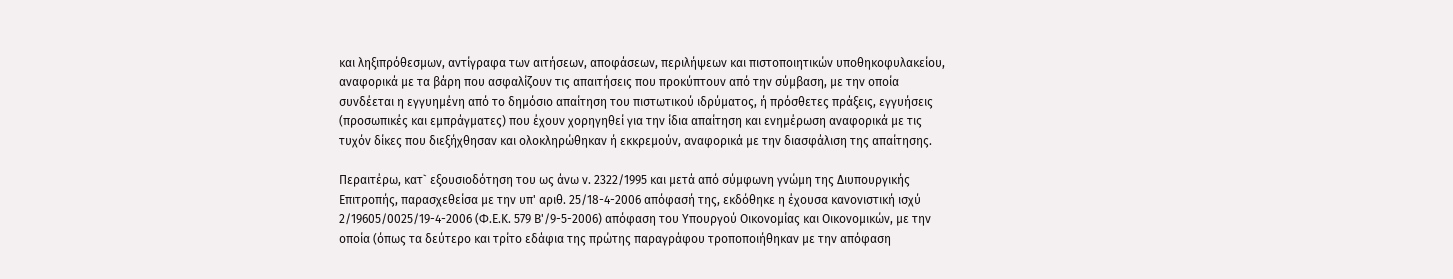και ληξιπρόθεσμων, αντίγραφα των αιτήσεων, αποφάσεων, περιλήψεων και πιστοποιητικών υποθηκοφυλακείου, αναφορικά με τα βάρη που ασφαλίζουν τις απαιτήσεις που προκύπτουν από την σύμβαση, με την οποία συνδέεται η εγγυημένη από το δημόσιο απαίτηση του πιστωτικού ιδρύματος, ή πρόσθετες πράξεις, εγγυήσεις (προσωπικές και εμπράγματες) που έχουν χορηγηθεί για την ίδια απαίτηση και ενημέρωση αναφορικά με τις τυχόν δίκες που διεξήχθησαν και ολοκληρώθηκαν ή εκκρεμούν, αναφορικά με την διασφάλιση της απαίτησης.

Περαιτέρω, κατ` εξουσιοδότηση του ως άνω ν. 2322/1995 και μετά από σύμφωνη γνώμη της Διυπουργικής Επιτροπής, παρασχεθείσα με την υπ' αριθ. 25/18-4-2006 απόφασή της, εκδόθηκε η έχουσα κανονιστική ισχύ 2/19605/0025/19-4-2006 (Φ.Ε.Κ. 579 Β'/9-5-2006) απόφαση του Υπουργού Οικονομίας και Οικονομικών, με την οποία (όπως τα δεύτερο και τρίτο εδάφια της πρώτης παραγράφου τροποποιήθηκαν με την απόφαση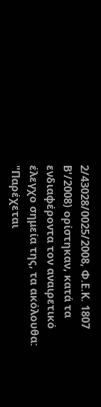2/43028/0025/2008, Φ.Ε.Κ. 1807 Β'/2008) ορίστηκαν, κατά τα ενδιαφέροντα τον αναιρετικό έλεγχο σημεία της, τα ακόλουθα: "Παρέχεται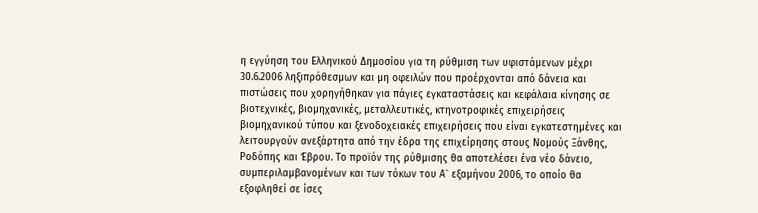η εγγύηση του Ελληνικού Δημοσίου για τη ρύθμιση των υφιστάμενων μέχρι 30.6.2006 ληξιπρόθεσμων και μη οφειλών που προέρχονται από δάνεια και πιστώσεις που χορηγήθηκαν για πάγιες εγκαταστάσεις και κεφάλαια κίνησης σε βιοτεχνικές, βιομηχανικές, μεταλλευτικές, κτηνοτροφικές επιχειρήσεις βιομηχανικού τύπου και ξενοδοχειακές επιχειρήσεις που είναι εγκατεστημένες και λειτουργούν ανεξάρτητα από την έδρα της επιχείρησης στους Νομούς Ξάνθης, Ροδόπης και Έβρου. Το προϊόν της ρύθμισης θα αποτελέσει ένα νέο δάνειο, συμπεριλαμβανομένων και των τόκων του Α` εξαμήνου 2006, το οποίο θα εξοφληθεί σε ίσες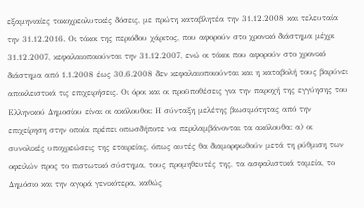εξαμηνιαίες τοκοχρεολυτικές δόσεις, με πρώτη καταβλητέα την 31.12.2008 και τελευταία την 31.12.2016. Οι τόκοι της περιόδου χάριτος, που αφορούν στο χρονικό διάστημα μέχρι 31.12.2007, κεφαλαιοποιούνται την 31.12.2007, ενώ οι τόκοι που αφορούν στο χρονικό διάστημα από 1.1.2008 έως 30.6.2008 δεν κεφαλαιοποιούνται και η καταβολή τους βαρύνει αποκλειστικά τις επιχειρήσεις. Οι όροι και οι προϋποθέσεις για την παροχή της εγγύησης του Ελληνικού Δημοσίου είναι οι ακόλουθοι: Η σύνταξη μελέτης βιωσιμότητας από την επιχείρηση στην οποία πρέπει οπωσδήποτε να περιλαμβάνονται τα ακόλουθα: α) οι συνολικές υποχρεώσεις της εταιρείας, όπως αυτές θα διαμορφωθούν μετά τη ρύθμιση των οφειλών προς το πιστωτικό σύστημα, τους προμηθευτές της, τα ασφαλιστικά ταμεία, το Δημόσιο και την αγορά γενικότερα, καθώς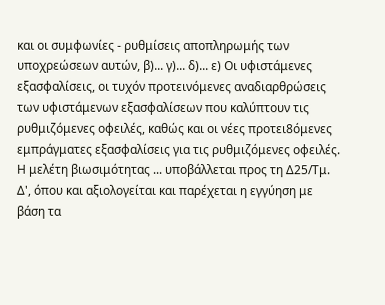και οι συμφωνίες - ρυθμίσεις αποπληρωμής των υποχρεώσεων αυτών, β)... γ)... δ)... ε) Οι υφιστάμενες εξασφαλίσεις, οι τυχόν προτεινόμενες αναδιαρθρώσεις των υφιστάμενων εξασφαλίσεων που καλύπτουν τις ρυθμιζόμενες οφειλές, καθώς και οι νέες προτει8όμενες εμπράγματες εξασφαλίσεις για τις ρυθμιζόμενες οφειλές. Η μελέτη βιωσιμότητας ... υποβάλλεται προς τη Δ25/Τμ. Δ', όπου και αξιολογείται και παρέχεται η εγγύηση με βάση τα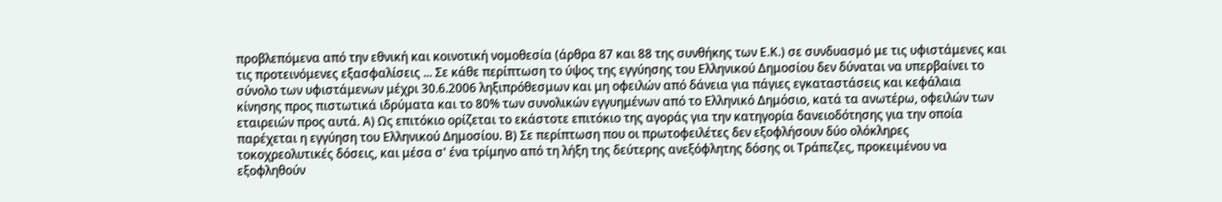προβλεπόμενα από την εθνική και κοινοτική νομοθεσία (άρθρα 87 και 88 της συνθήκης των Ε.Κ.) σε συνδυασμό με τις υφιστάμενες και τις προτεινόμενες εξασφαλίσεις ... Σε κάθε περίπτωση το ύψος της εγγύησης του Ελληνικού Δημοσίου δεν δύναται να υπερβαίνει το σύνολο των υφιστάμενων μέχρι 30.6.2006 ληξιπρόθεσμων και μη οφειλών από δάνεια για πάγιες εγκαταστάσεις και κεφάλαια κίνησης προς πιστωτικά ιδρύματα και το 80% των συνολικών εγγυημένων από το Ελληνικό Δημόσιο, κατά τα ανωτέρω, οφειλών των εταιρειών προς αυτά. Α) Ως επιτόκιο ορίζεται το εκάστοτε επιτόκιο της αγοράς για την κατηγορία δανειοδότησης για την οποία παρέχεται η εγγύηση του Ελληνικού Δημοσίου. Β) Σε περίπτωση που οι πρωτοφειλέτες δεν εξοφλήσουν δύο ολόκληρες τοκοχρεολυτικές δόσεις, και μέσα σ' ένα τρίμηνο από τη λήξη της δεύτερης ανεξόφλητης δόσης οι Τράπεζες, προκειμένου να εξοφληθούν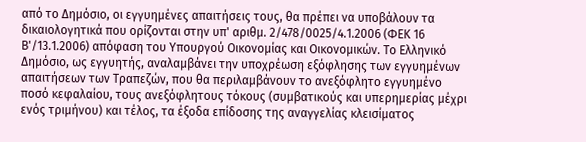από το Δημόσιο, οι εγγυημένες απαιτήσεις τους, θα πρέπει να υποβάλουν τα δικαιολογητικά που ορίζονται στην υπ' αριθμ. 2/478/0025/4.1.2006 (ΦΕΚ 16 Β'/13.1.2006) απόφαση του Υπουργού Οικονομίας και Οικονομικών. Το Ελληνικό Δημόσιο, ως εγγυητής, αναλαμβάνει την υποχρέωση εξόφλησης των εγγυημένων απαιτήσεων των Τραπεζών, που θα περιλαμβάνουν το ανεξόφλητο εγγυημένο ποσό κεφαλαίου, τους ανεξόφλητους τόκους (συμβατικούς και υπερημερίας μέχρι ενός τριμήνου) και τέλος, τα έξοδα επίδοσης της αναγγελίας κλεισίματος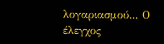λογαριασμού... Ο έλεγχος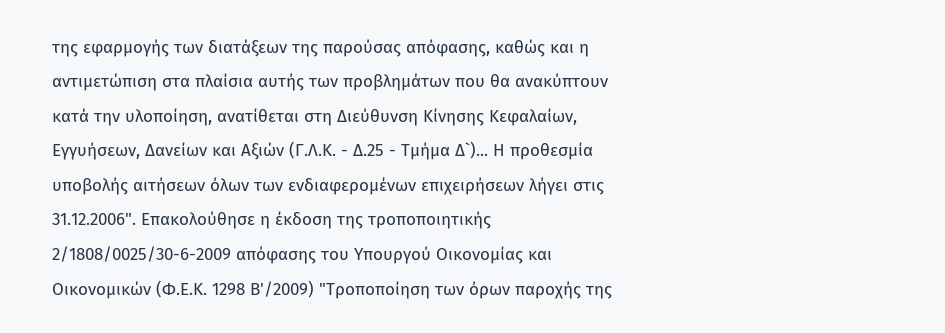της εφαρμογής των διατάξεων της παρούσας απόφασης, καθώς και η αντιμετώπιση στα πλαίσια αυτής των προβλημάτων που θα ανακύπτουν κατά την υλοποίηση, ανατίθεται στη Διεύθυνση Κίνησης Κεφαλαίων, Εγγυήσεων, Δανείων και Αξιών (Γ.Λ.Κ. - Δ.25 - Τμήμα Δ`)... Η προθεσμία υποβολής αιτήσεων όλων των ενδιαφερομένων επιχειρήσεων λήγει στις 31.12.2006". Επακολούθησε η έκδοση της τροποποιητικής 2/1808/0025/30-6-2009 απόφασης του Υπουργού Οικονομίας και Οικονομικών (Φ.Ε.Κ. 1298 Β'/2009) "Τροποποίηση των όρων παροχής της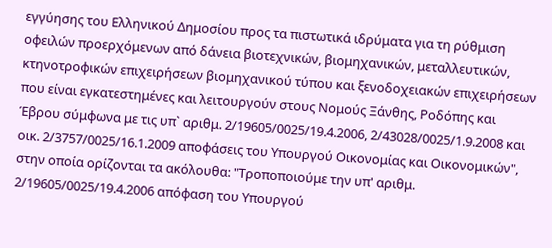εγγύησης του Ελληνικού Δημοσίου προς τα πιστωτικά ιδρύματα για τη ρύθμιση οφειλών προερχόμενων από δάνεια βιοτεχνικών, βιομηχανικών, μεταλλευτικών, κτηνοτροφικών επιχειρήσεων βιομηχανικού τύπου και ξενοδοχειακών επιχειρήσεων που είναι εγκατεστημένες και λειτουργούν στους Νομούς Ξάνθης, Ροδόπης και Έβρου σύμφωνα με τις υπ` αριθμ. 2/19605/0025/19.4.2006, 2/43028/0025/1.9.2008 και οικ. 2/3757/0025/16.1.2009 αποφάσεις του Υπουργού Οικονομίας και Οικονομικών", στην οποία ορίζονται τα ακόλουθα: "Τροποποιούμε την υπ' αριθμ. 2/19605/0025/19.4.2006 απόφαση του Υπουργού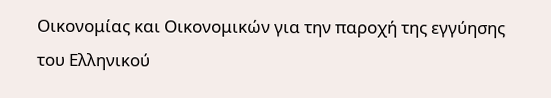Οικονομίας και Οικονομικών για την παροχή της εγγύησης του Ελληνικού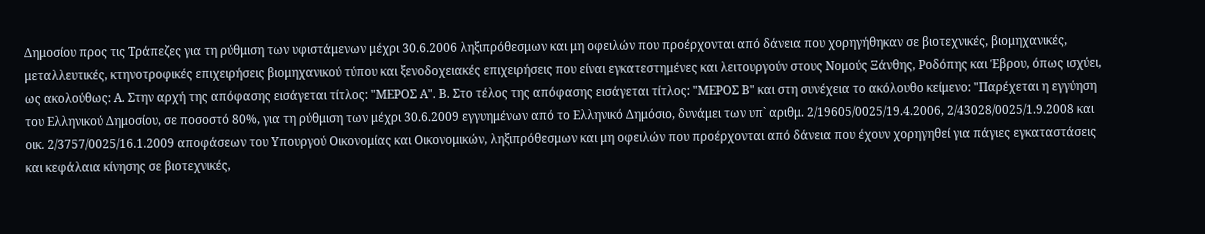Δημοσίου προς τις Τράπεζες για τη ρύθμιση των υφιστάμενων μέχρι 30.6.2006 ληξιπρόθεσμων και μη οφειλών που προέρχονται από δάνεια που χορηγήθηκαν σε βιοτεχνικές, βιομηχανικές, μεταλλευτικές, κτηνοτροφικές επιχειρήσεις βιομηχανικού τύπου και ξενοδοχειακές επιχειρήσεις που είναι εγκατεστημένες και λειτουργούν στους Νομούς Ξάνθης, Ροδόπης και Έβρου, όπως ισχύει, ως ακολούθως: Α. Στην αρχή της απόφασης εισάγεται τίτλος: "ΜΕΡΟΣ Α". Β. Στο τέλος της απόφασης εισάγεται τίτλος: "ΜΕΡΟΣ Β" και στη συνέχεια το ακόλουθο κείμενο: "Παρέχεται η εγγύηση του Ελληνικού Δημοσίου, σε ποσοστό 80%, για τη ρύθμιση των μέχρι 30.6.2009 εγγυημένων από το Ελληνικό Δημόσιο, δυνάμει των υπ` αριθμ. 2/19605/0025/19.4.2006, 2/43028/0025/1.9.2008 και οικ. 2/3757/0025/16.1.2009 αποφάσεων του Υπουργού Οικονομίας και Οικονομικών, ληξιπρόθεσμων και μη οφειλών που προέρχονται από δάνεια που έχουν χορηγηθεί για πάγιες εγκαταστάσεις και κεφάλαια κίνησης σε βιοτεχνικές,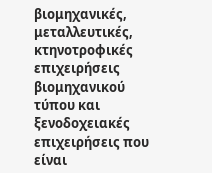βιομηχανικές, μεταλλευτικές, κτηνοτροφικές επιχειρήσεις βιομηχανικού τύπου και ξενοδοχειακές επιχειρήσεις που είναι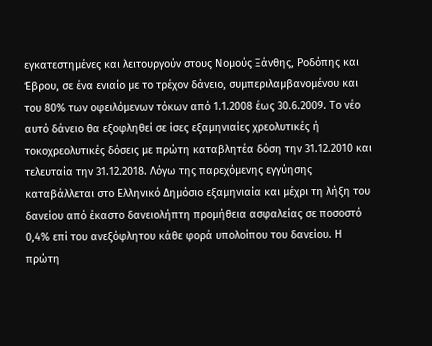εγκατεστημένες και λειτουργούν στους Νομούς Ξάνθης, Ροδόπης και Έβρου, σε ένα ενιαίο με το τρέχον δάνειο, συμπεριλαμβανομένου και του 80% των οφειλόμενων τόκων από 1.1.2008 έως 30.6.2009. Το νέο αυτό δάνειο θα εξοφληθεί σε ίσες εξαμηνιαίες χρεολυτικές ή τοκοχρεολυτικές δόσεις με πρώτη καταβλητέα δόση την 31.12.2010 και τελευταία την 31.12.2018. Λόγω της παρεχόμενης εγγύησης καταβάλλεται στο Ελληνικό Δημόσιο εξαμηνιαία και μέχρι τη λήξη του δανείου από έκαστο δανειολήπτη προμήθεια ασφαλείας σε ποσοστό 0,4% επί του ανεξόφλητου κάθε φορά υπολοίπου του δανείου. Η πρώτη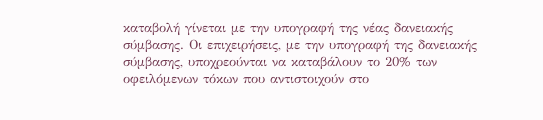καταβολή γίνεται με την υπογραφή της νέας δανειακής σύμβασης. Οι επιχειρήσεις, με την υπογραφή της δανειακής σύμβασης, υποχρεούνται να καταβάλουν το 20% των οφειλόμενων τόκων που αντιστοιχούν στο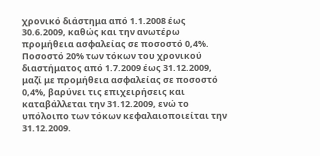χρονικό διάστημα από 1.1.2008 έως 30.6.2009, καθώς και την ανωτέρω προμήθεια ασφαλείας σε ποσοστό 0,4%. Ποσοστό 20% των τόκων του χρονικού διαστήματος από 1.7.2009 έως 31.12.2009, μαζί με προμήθεια ασφαλείας σε ποσοστό 0,4%, βαρύνει τις επιχειρήσεις και καταβάλλεται την 31.12.2009, ενώ το υπόλοιπο των τόκων κεφαλαιοποιείται την 31.12.2009.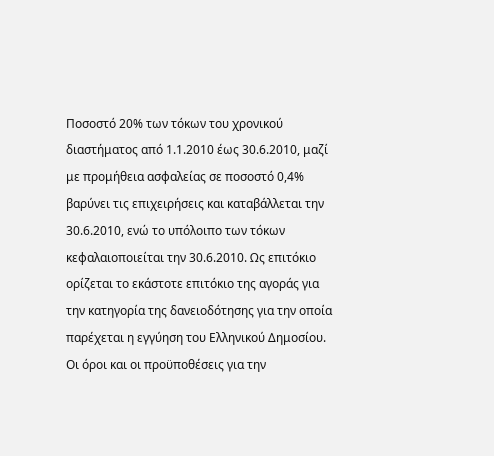Ποσοστό 20% των τόκων του χρονικού διαστήματος από 1.1.2010 έως 30.6.2010, μαζί με προμήθεια ασφαλείας σε ποσοστό 0,4% βαρύνει τις επιχειρήσεις και καταβάλλεται την 30.6.2010, ενώ το υπόλοιπο των τόκων κεφαλαιοποιείται την 30.6.2010. Ως επιτόκιο ορίζεται το εκάστοτε επιτόκιο της αγοράς για την κατηγορία της δανειοδότησης για την οποία παρέχεται η εγγύηση του Ελληνικού Δημοσίου. Οι όροι και οι προϋποθέσεις για την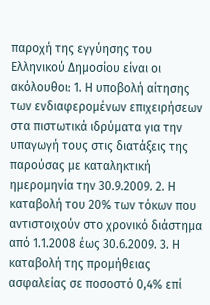παροχή της εγγύησης του Ελληνικού Δημοσίου είναι οι ακόλουθοι: 1. Η υποβολή αίτησης των ενδιαφερομένων επιχειρήσεων στα πιστωτικά ιδρύματα για την υπαγωγή τους στις διατάξεις της παρούσας με καταληκτική ημερομηνία την 30.9.2009. 2. Η καταβολή του 20% των τόκων που αντιστοιχούν στο χρονικό διάστημα από 1.1.2008 έως 30.6.2009. 3. Η καταβολή της προμήθειας ασφαλείας σε ποσοστό 0,4% επί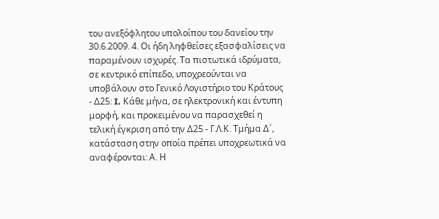του ανεξόφλητου υπολοίπου του δανείου την 30.6.2009. 4. Οι ήδη ληφθείσες εξασφαλίσεις να παραμένουν ισχυρές. Τα πιστωτικά ιδρύματα, σε κεντρικό επίπεδο, υποχρεούνται να υποβάλουν στο Γενικό Λογιστήριο του Κράτους - Δ25: I. Κάθε μήνα, σε ηλεκτρονική και έντυπη μορφή, και προκειμένου να παρασχεθεί η τελική έγκριση από την Δ25 - Γ.Λ.Κ. Τμήμα Δ`, κατάσταση στην οποία πρέπει υποχρεωτικά να αναφέρονται: Α. Η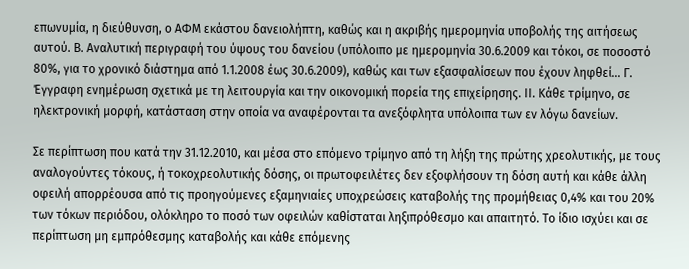επωνυμία, η διεύθυνση, ο ΑΦΜ εκάστου δανειολήπτη, καθώς και η ακριβής ημερομηνία υποβολής της αιτήσεως αυτού. Β. Αναλυτική περιγραφή του ύψους του δανείου (υπόλοιπο με ημερομηνία 30.6.2009 και τόκοι, σε ποσοστό 80%, για το χρονικό διάστημα από 1.1.2008 έως 30.6.2009), καθώς και των εξασφαλίσεων που έχουν ληφθεί... Γ. Έγγραφη ενημέρωση σχετικά με τη λειτουργία και την οικονομική πορεία της επιχείρησης. II. Κάθε τρίμηνο, σε ηλεκτρονική μορφή, κατάσταση στην οποία να αναφέρονται τα ανεξόφλητα υπόλοιπα των εν λόγω δανείων.

Σε περίπτωση που κατά την 31.12.2010, και μέσα στο επόμενο τρίμηνο από τη λήξη της πρώτης χρεολυτικής, με τους αναλογούντες τόκους, ή τοκοχρεολυτικής δόσης, οι πρωτοφειλέτες δεν εξοφλήσουν τη δόση αυτή και κάθε άλλη οφειλή απορρέουσα από τις προηγούμενες εξαμηνιαίες υποχρεώσεις καταβολής της προμήθειας 0,4% και του 20% των τόκων περιόδου, ολόκληρο το ποσό των οφειλών καθίσταται ληξιπρόθεσμο και απαιτητό. Το ίδιο ισχύει και σε περίπτωση μη εμπρόθεσμης καταβολής και κάθε επόμενης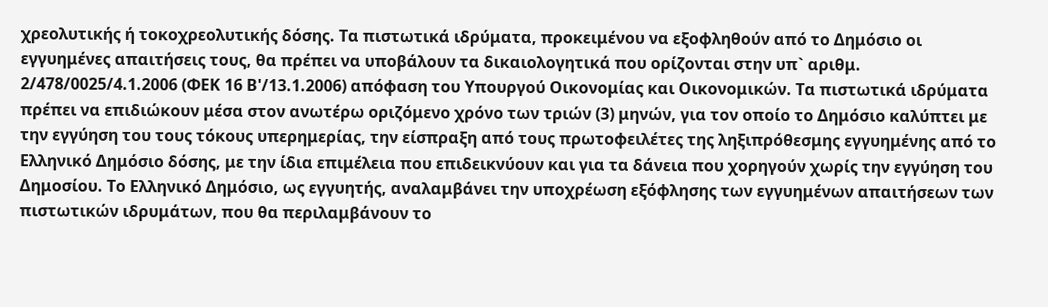χρεολυτικής ή τοκοχρεολυτικής δόσης. Τα πιστωτικά ιδρύματα, προκειμένου να εξοφληθούν από το Δημόσιο οι εγγυημένες απαιτήσεις τους, θα πρέπει να υποβάλουν τα δικαιολογητικά που ορίζονται στην υπ` αριθμ. 2/478/0025/4.1.2006 (ΦΕΚ 16 Β'/13.1.2006) απόφαση του Υπουργού Οικονομίας και Οικονομικών. Τα πιστωτικά ιδρύματα πρέπει να επιδιώκουν μέσα στον ανωτέρω οριζόμενο χρόνο των τριών (3) μηνών, για τον οποίο το Δημόσιο καλύπτει με την εγγύηση του τους τόκους υπερημερίας, την είσπραξη από τους πρωτοφειλέτες της ληξιπρόθεσμης εγγυημένης από το Ελληνικό Δημόσιο δόσης, με την ίδια επιμέλεια που επιδεικνύουν και για τα δάνεια που χορηγούν χωρίς την εγγύηση του Δημοσίου. Το Ελληνικό Δημόσιο, ως εγγυητής, αναλαμβάνει την υποχρέωση εξόφλησης των εγγυημένων απαιτήσεων των πιστωτικών ιδρυμάτων, που θα περιλαμβάνουν το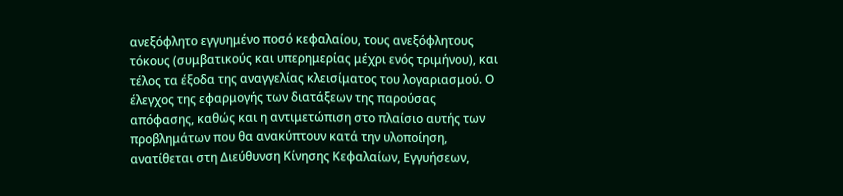ανεξόφλητο εγγυημένο ποσό κεφαλαίου, τους ανεξόφλητους τόκους (συμβατικούς και υπερημερίας μέχρι ενός τριμήνου), και τέλος τα έξοδα της αναγγελίας κλεισίματος του λογαριασμού. Ο έλεγχος της εφαρμογής των διατάξεων της παρούσας απόφασης, καθώς και η αντιμετώπιση στο πλαίσιο αυτής των προβλημάτων που θα ανακύπτουν κατά την υλοποίηση, ανατίθεται στη Διεύθυνση Κίνησης Κεφαλαίων, Εγγυήσεων,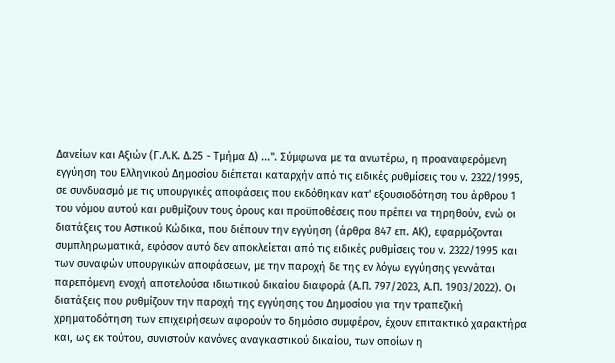Δανείων και Αξιών (Γ.Λ.Κ. Δ.25 - Τμήμα Δ) ...". Σύμφωνα με τα ανωτέρω, η προαναφερόμενη εγγύηση του Ελληνικού Δημοσίου διέπεται καταρχήν από τις ειδικές ρυθμίσεις του ν. 2322/1995, σε συνδυασμό με τις υπουργικές αποφάσεις που εκδόθηκαν κατ' εξουσιοδότηση του άρθρου 1 του νόμου αυτού και ρυθμίζουν τους όρους και προϋποθέσεις που πρέπει να τηρηθούν, ενώ οι διατάξεις του Αστικού Κώδικα, που διέπουν την εγγύηση (άρθρα 847 επ. ΑΚ), εφαρμόζονται συμπληρωματικά, εφόσον αυτό δεν αποκλείεται από τις ειδικές ρυθμίσεις του ν. 2322/1995 και των συναφών υπουργικών αποφάσεων, με την παροχή δε της εν λόγω εγγύησης γεννάται παρεπόμενη ενοχή αποτελούσα ιδιωτικού δικαίου διαφορά (Α.Π. 797/2023, Α.Π. 1903/2022). Οι διατάξεις που ρυθμίζουν την παροχή της εγγύησης του Δημοσίου για την τραπεζική χρηματοδότηση των επιχειρήσεων αφορούν το δημόσιο συμφέρον, έχουν επιτακτικό χαρακτήρα και, ως εκ τούτου, συνιστούν κανόνες αναγκαστικού δικαίου, των οποίων η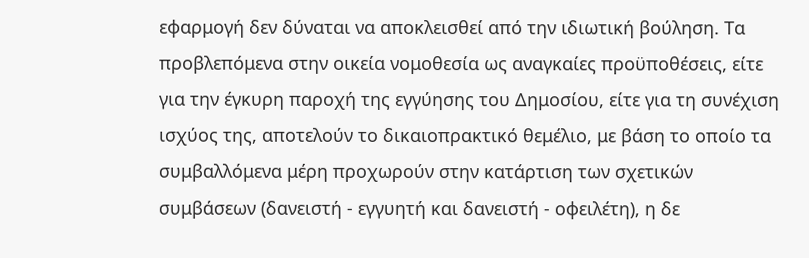εφαρμογή δεν δύναται να αποκλεισθεί από την ιδιωτική βούληση. Τα προβλεπόμενα στην οικεία νομοθεσία ως αναγκαίες προϋποθέσεις, είτε για την έγκυρη παροχή της εγγύησης του Δημοσίου, είτε για τη συνέχιση ισχύος της, αποτελούν το δικαιοπρακτικό θεμέλιο, με βάση το οποίο τα συμβαλλόμενα μέρη προχωρούν στην κατάρτιση των σχετικών συμβάσεων (δανειστή - εγγυητή και δανειστή - οφειλέτη), η δε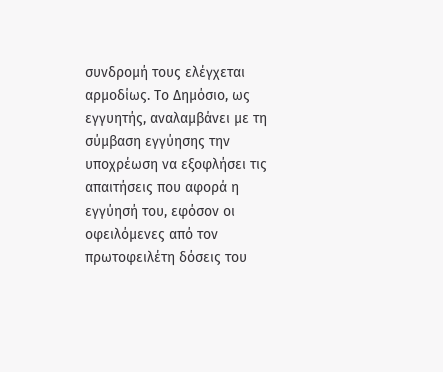συνδρομή τους ελέγχεται αρμοδίως. Το Δημόσιο, ως εγγυητής, αναλαμβάνει με τη σύμβαση εγγύησης την υποχρέωση να εξοφλήσει τις απαιτήσεις που αφορά η εγγύησή του, εφόσον οι οφειλόμενες από τον πρωτοφειλέτη δόσεις του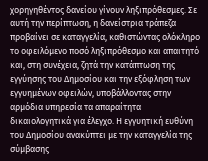χορηγηθέντος δανείου γίνουν ληξιπρόθεσμες. Σε αυτή την περίπτωση, η δανείστρια τράπεζα προβαίνει σε καταγγελία, καθιστώντας ολόκληρο το οφειλόμενο ποσό ληξιπρόθεσμο και απαιτητό και, στη συνέχεια, ζητά την κατάπτωση της εγγύησης του Δημοσίου και την εξόφληση των εγγυημένων οφειλών, υποβάλλοντας στην αρμόδια υπηρεσία τα απαραίτητα δικαιολογητικά για έλεγχο. Η εγγυητική ευθύνη του Δημοσίου ανακύπτει με την καταγγελία της σύμβασης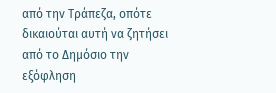από την Τράπεζα, οπότε δικαιούται αυτή να ζητήσει από το Δημόσιο την εξόφληση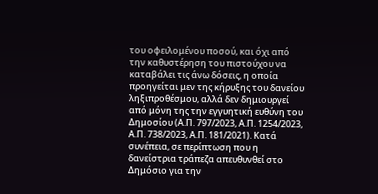του οφειλομένου ποσού, και όχι από την καθυστέρηση του πιστούχου να καταβάλει τις άνω δόσεις, η οποία προηγείται μεν της κήρυξης του δανείου ληξιπροθέσμου, αλλά δεν δημιουργεί από μόνη της την εγγυητική ευθύνη του Δημοσίου (Α.Π. 797/2023, Α.Π. 1254/2023, Α.Π. 738/2023, Α.Π. 181/2021). Κατά συνέπεια, σε περίπτωση που η δανείστρια τράπεζα απευθυνθεί στο Δημόσιο για την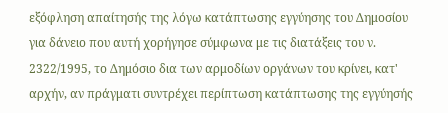εξόφληση απαίτησής της λόγω κατάπτωσης εγγύησης του Δημοσίου για δάνειο που αυτή χορήγησε σύμφωνα με τις διατάξεις του ν. 2322/1995, το Δημόσιο δια των αρμοδίων οργάνων του κρίνει, κατ' αρχήν, αν πράγματι συντρέχει περίπτωση κατάπτωσης της εγγύησής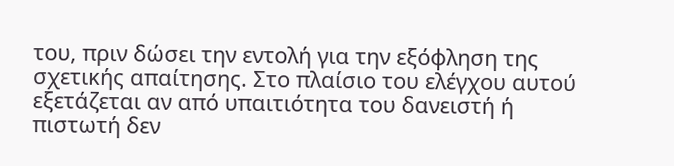του, πριν δώσει την εντολή για την εξόφληση της σχετικής απαίτησης. Στο πλαίσιο του ελέγχου αυτού εξετάζεται αν από υπαιτιότητα του δανειστή ή πιστωτή δεν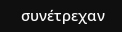συνέτρεχαν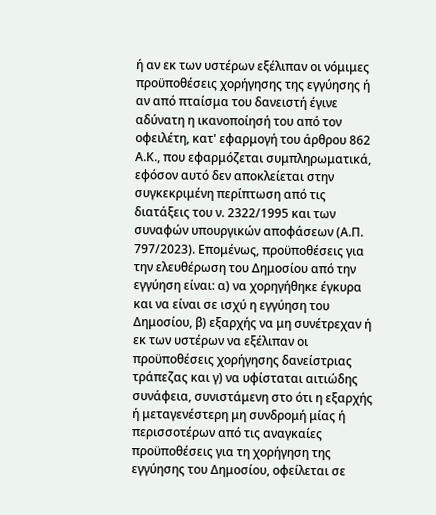ή αν εκ των υστέρων εξέλιπαν οι νόμιμες προϋποθέσεις χορήγησης της εγγύησης ή αν από πταίσμα του δανειστή έγινε αδύνατη η ικανοποίησή του από τον οφειλέτη, κατ' εφαρμογή του άρθρου 862 Α.Κ., που εφαρμόζεται συμπληρωματικά, εφόσον αυτό δεν αποκλείεται στην συγκεκριμένη περίπτωση από τις διατάξεις του ν. 2322/1995 και των συναφών υπουργικών αποφάσεων (Α.Π. 797/2023). Επομένως, προϋποθέσεις για την ελευθέρωση του Δημοσίου από την εγγύηση είναι: α) να χορηγήθηκε έγκυρα και να είναι σε ισχύ η εγγύηση του Δημοσίου, β) εξαρχής να μη συνέτρεχαν ή εκ των υστέρων να εξέλιπαν οι προϋποθέσεις χορήγησης δανείστριας τράπεζας και γ) να υφίσταται αιτιώδης συνάφεια, συνιστάμενη στο ότι η εξαρχής ή μεταγενέστερη μη συνδρομή μίας ή περισσοτέρων από τις αναγκαίες προϋποθέσεις για τη χορήγηση της εγγύησης του Δημοσίου, οφείλεται σε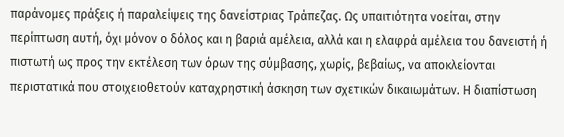παράνομες πράξεις ή παραλείψεις της δανείστριας Τράπεζας. Ως υπαιτιότητα νοείται, στην περίπτωση αυτή, όχι μόνον ο δόλος και η βαριά αμέλεια, αλλά και η ελαφρά αμέλεια του δανειστή ή πιστωτή ως προς την εκτέλεση των όρων της σύμβασης, χωρίς, βεβαίως, να αποκλείονται περιστατικά που στοιχειοθετούν καταχρηστική άσκηση των σχετικών δικαιωμάτων. Η διαπίστωση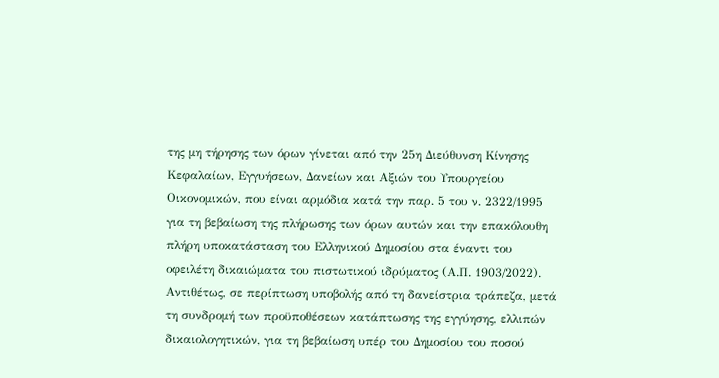της μη τήρησης των όρων γίνεται από την 25η Διεύθυνση Κίνησης Κεφαλαίων, Εγγυήσεων, Δανείων και Αξιών του Υπουργείου Οικονομικών, που είναι αρμόδια κατά την παρ. 5 του ν. 2322/1995 για τη βεβαίωση της πλήρωσης των όρων αυτών και την επακόλουθη πλήρη υποκατάσταση του Ελληνικού Δημοσίου στα έναντι του οφειλέτη δικαιώματα του πιστωτικού ιδρύματος (Α.Π. 1903/2022). Αντιθέτως, σε περίπτωση υποβολής από τη δανείστρια τράπεζα, μετά τη συνδρομή των προϋποθέσεων κατάπτωσης της εγγύησης, ελλιπών δικαιολογητικών, για τη βεβαίωση υπέρ του Δημοσίου του ποσού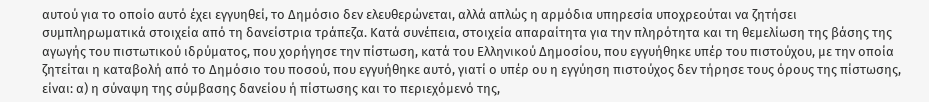αυτού για το οποίο αυτό έχει εγγυηθεί, το Δημόσιο δεν ελευθερώνεται, αλλά απλώς η αρμόδια υπηρεσία υποχρεούται να ζητήσει συμπληρωματικά στοιχεία από τη δανείστρια τράπεζα. Κατά συνέπεια, στοιχεία απαραίτητα για την πληρότητα και τη θεμελίωση της βάσης της αγωγής του πιστωτικού ιδρύματος, που χορήγησε την πίστωση, κατά του Ελληνικού Δημοσίου, που εγγυήθηκε υπέρ του πιστούχου, με την οποία ζητείται η καταβολή από το Δημόσιο του ποσού, που εγγυήθηκε αυτό, γιατί ο υπέρ ου η εγγύηση πιστούχος δεν τήρησε τους όρους της πίστωσης, είναι: α) η σύναψη της σύμβασης δανείου ή πίστωσης και το περιεχόμενό της,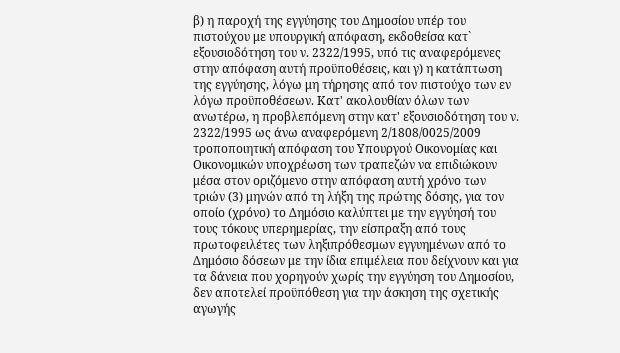β) η παροχή της εγγύησης του Δημοσίου υπέρ του πιστούχου με υπουργική απόφαση, εκδοθείσα κατ` εξουσιοδότηση του ν. 2322/1995, υπό τις αναφερόμενες στην απόφαση αυτή προϋποθέσεις, και γ) η κατάπτωση της εγγύησης, λόγω μη τήρησης από τον πιστούχο των εν λόγω προϋποθέσεων. Κατ' ακολουθίαν όλων των ανωτέρω, η προβλεπόμενη στην κατ' εξουσιοδότηση του ν. 2322/1995 ως άνω αναφερόμενη 2/1808/0025/2009 τροποποιητική απόφαση του Υπουργού Οικονομίας και Οικονομικών υποχρέωση των τραπεζών να επιδιώκουν μέσα στον οριζόμενο στην απόφαση αυτή χρόνο των τριών (3) μηνών από τη λήξη της πρώτης δόσης, για τον οποίο (χρόνο) το Δημόσιο καλύπτει με την εγγύησή του τους τόκους υπερημερίας, την είσπραξη από τους πρωτοφειλέτες των ληξιπρόθεσμων εγγυημένων από το Δημόσιο δόσεων με την ίδια επιμέλεια που δείχνουν και για τα δάνεια που χορηγούν χωρίς την εγγύηση του Δημοσίου, δεν αποτελεί προϋπόθεση για την άσκηση της σχετικής αγωγής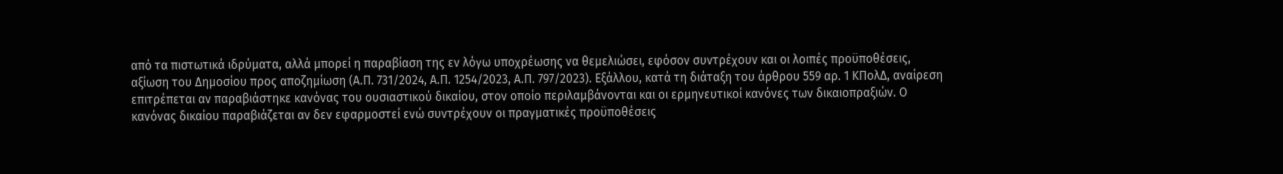από τα πιστωτικά ιδρύματα, αλλά μπορεί η παραβίαση της εν λόγω υποχρέωσης να θεμελιώσει, εφόσον συντρέχουν και οι λοιπές προϋποθέσεις, αξίωση του Δημοσίου προς αποζημίωση (Α.Π. 731/2024, Α.Π. 1254/2023, Α.Π. 797/2023). Εξάλλου, κατά τη διάταξη του άρθρου 559 αρ. 1 ΚΠολΔ, αναίρεση επιτρέπεται αν παραβιάστηκε κανόνας του ουσιαστικού δικαίου, στον οποίο περιλαμβάνονται και οι ερμηνευτικοί κανόνες των δικαιοπραξιών. Ο κανόνας δικαίου παραβιάζεται αν δεν εφαρμοστεί ενώ συντρέχουν οι πραγματικές προϋποθέσεις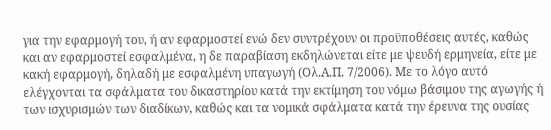για την εφαρμογή του, ή αν εφαρμοστεί ενώ δεν συντρέχουν οι προϋποθέσεις αυτές, καθώς και αν εφαρμοστεί εσφαλμένα, η δε παραβίαση εκδηλώνεται είτε με ψευδή ερμηνεία, είτε με κακή εφαρμογή, δηλαδή με εσφαλμένη υπαγωγή (Ολ.Α.Π. 7/2006). Με το λόγο αυτό ελέγχονται τα σφάλματα του δικαστηρίου κατά την εκτίμηση του νόμω βάσιμου της αγωγής ή των ισχυρισμών των διαδίκων, καθώς και τα νομικά σφάλματα κατά την έρευνα της ουσίας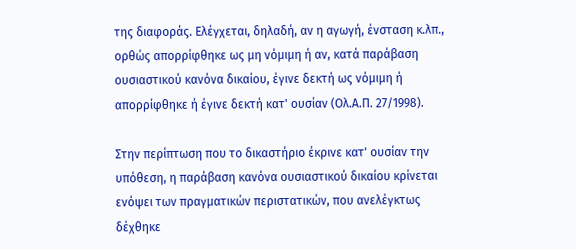της διαφοράς. Ελέγχεται, δηλαδή, αν η αγωγή, ένσταση κ.λπ., ορθώς απορρίφθηκε ως μη νόμιμη ή αν, κατά παράβαση ουσιαστικού κανόνα δικαίου, έγινε δεκτή ως νόμιμη ή απορρίφθηκε ή έγινε δεκτή κατ' ουσίαν (Ολ.Α.Π. 27/1998).

Στην περίπτωση που το δικαστήριο έκρινε κατ' ουσίαν την υπόθεση, η παράβαση κανόνα ουσιαστικού δικαίου κρίνεται ενόψει των πραγματικών περιστατικών, που ανελέγκτως δέχθηκε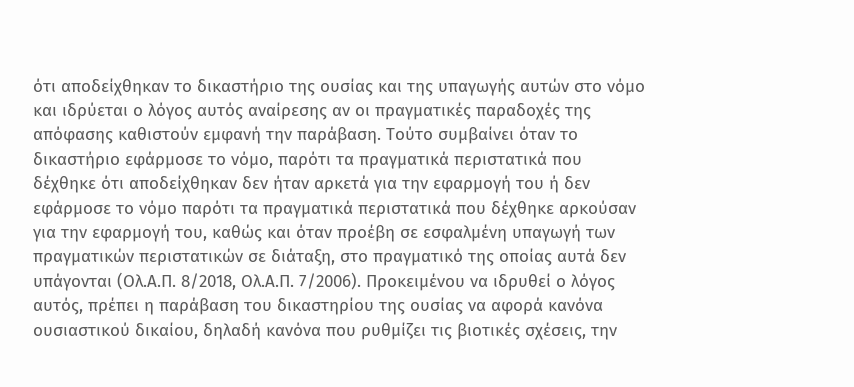ότι αποδείχθηκαν το δικαστήριο της ουσίας και της υπαγωγής αυτών στο νόμο και ιδρύεται ο λόγος αυτός αναίρεσης αν οι πραγματικές παραδοχές της απόφασης καθιστούν εμφανή την παράβαση. Τούτο συμβαίνει όταν το δικαστήριο εφάρμοσε το νόμο, παρότι τα πραγματικά περιστατικά που δέχθηκε ότι αποδείχθηκαν δεν ήταν αρκετά για την εφαρμογή του ή δεν εφάρμοσε το νόμο παρότι τα πραγματικά περιστατικά που δέχθηκε αρκούσαν για την εφαρμογή του, καθώς και όταν προέβη σε εσφαλμένη υπαγωγή των πραγματικών περιστατικών σε διάταξη, στο πραγματικό της οποίας αυτά δεν υπάγονται (Ολ.Α.Π. 8/2018, Ολ.Α.Π. 7/2006). Προκειμένου να ιδρυθεί ο λόγος αυτός, πρέπει η παράβαση του δικαστηρίου της ουσίας να αφορά κανόνα ουσιαστικού δικαίου, δηλαδή κανόνα που ρυθμίζει τις βιοτικές σχέσεις, την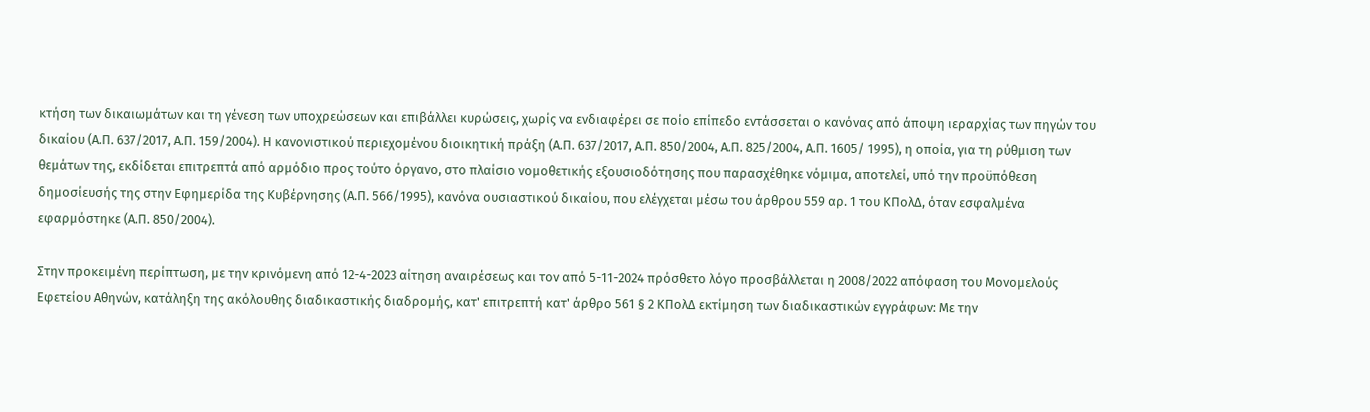κτήση των δικαιωμάτων και τη γένεση των υποχρεώσεων και επιβάλλει κυρώσεις, χωρίς να ενδιαφέρει σε ποίο επίπεδο εντάσσεται ο κανόνας από άποψη ιεραρχίας των πηγών του δικαίου (Α.Π. 637/2017, Α.Π. 159/2004). Η κανονιστικού περιεχομένου διοικητική πράξη (Α.Π. 637/2017, Α.Π. 850/2004, Α.Π. 825/2004, Α.Π. 1605/ 1995), η οποία, για τη ρύθμιση των θεμάτων της, εκδίδεται επιτρεπτά από αρμόδιο προς τούτο όργανο, στο πλαίσιο νομοθετικής εξουσιοδότησης που παρασχέθηκε νόμιμα, αποτελεί, υπό την προϋπόθεση δημοσίευσής της στην Εφημερίδα της Κυβέρνησης (Α.Π. 566/1995), κανόνα ουσιαστικού δικαίου, που ελέγχεται μέσω του άρθρου 559 αρ. 1 του ΚΠολΔ, όταν εσφαλμένα εφαρμόστηκε (Α.Π. 850/2004).

Στην προκειμένη περίπτωση, με την κρινόμενη από 12-4-2023 αίτηση αναιρέσεως και τον από 5-11-2024 πρόσθετο λόγο προσβάλλεται η 2008/2022 απόφαση του Μονομελούς Εφετείου Αθηνών, κατάληξη της ακόλουθης διαδικαστικής διαδρομής, κατ' επιτρεπτή κατ' άρθρο 561 § 2 ΚΠολΔ εκτίμηση των διαδικαστικών εγγράφων: Με την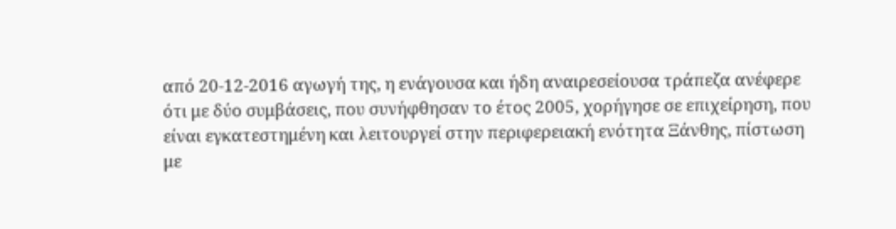από 20-12-2016 αγωγή της, η ενάγουσα και ήδη αναιρεσείουσα τράπεζα ανέφερε ότι με δύο συμβάσεις, που συνήφθησαν το έτος 2005, χορήγησε σε επιχείρηση, που είναι εγκατεστημένη και λειτουργεί στην περιφερειακή ενότητα Ξάνθης, πίστωση με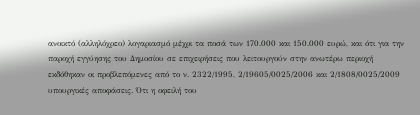ανοικτό (αλληλόχρεο) λογαριασμό μέχρι τα ποσά των 170.000 και 150.000 ευρώ, και ότι για την παροχή εγγύησης του Δημοσίου σε επιχειρήσεις που λειτουργούν στην ανωτέρω περιοχή εκδόθηκαν οι προβλεπόμενες από το ν. 2322/1995, 2/19605/0025/2006 και 2/1808/0025/2009 υπουργικές αποφάσεις. Ότι η οφειλή του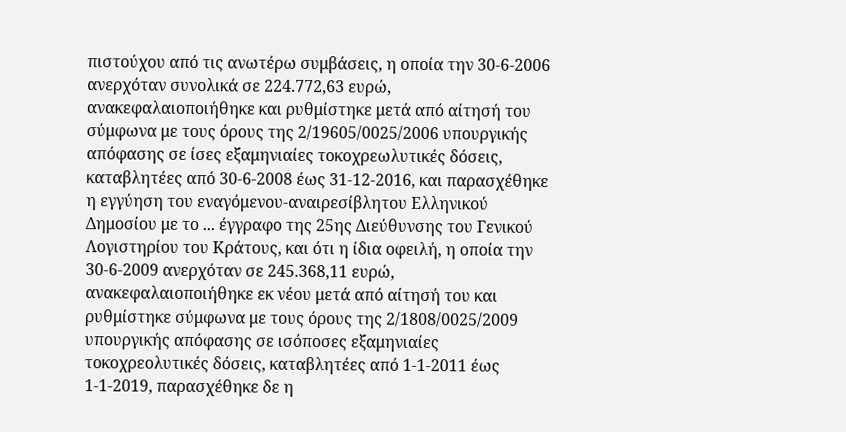πιστούχου από τις ανωτέρω συμβάσεις, η οποία την 30-6-2006 ανερχόταν συνολικά σε 224.772,63 ευρώ, ανακεφαλαιοποιήθηκε και ρυθμίστηκε μετά από αίτησή του σύμφωνα με τους όρους της 2/19605/0025/2006 υπουργικής απόφασης σε ίσες εξαμηνιαίες τοκοχρεωλυτικές δόσεις, καταβλητέες από 30-6-2008 έως 31-12-2016, και παρασχέθηκε η εγγύηση του εναγόμενου-αναιρεσίβλητου Ελληνικού Δημοσίου με το ... έγγραφο της 25ης Διεύθυνσης του Γενικού Λογιστηρίου του Κράτους, και ότι η ίδια οφειλή, η οποία την 30-6-2009 ανερχόταν σε 245.368,11 ευρώ, ανακεφαλαιοποιήθηκε εκ νέου μετά από αίτησή του και ρυθμίστηκε σύμφωνα με τους όρους της 2/1808/0025/2009 υπουργικής απόφασης σε ισόποσες εξαμηνιαίες τοκοχρεολυτικές δόσεις, καταβλητέες από 1-1-2011 έως 1-1-2019, παρασχέθηκε δε η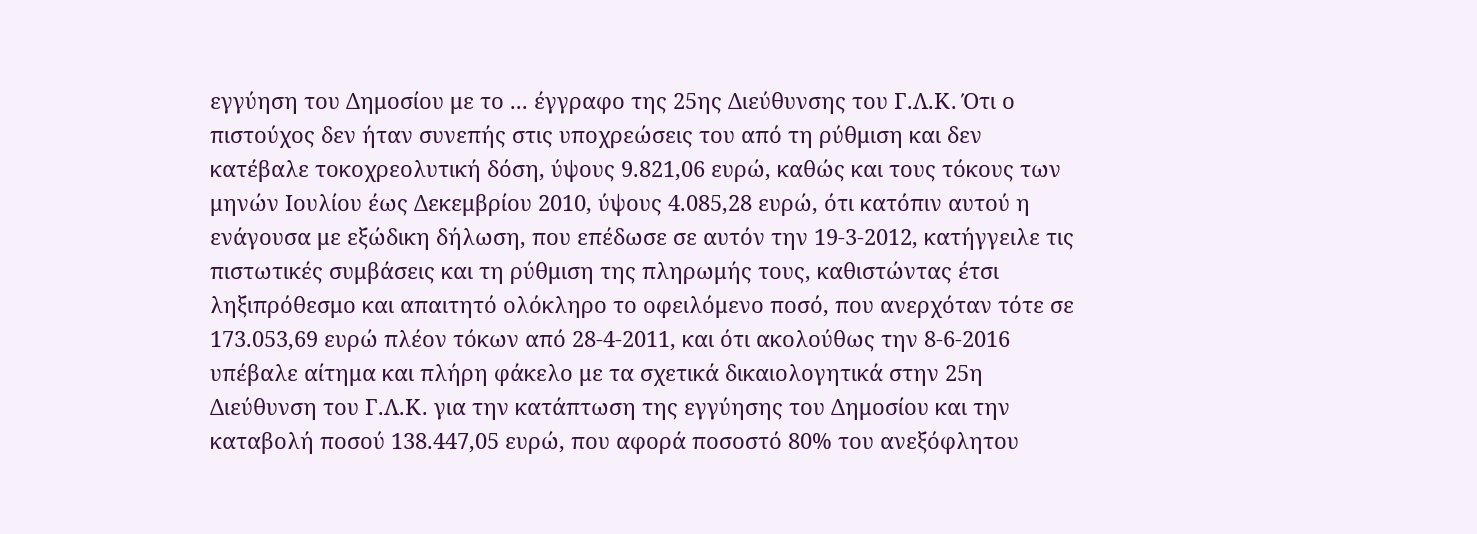εγγύηση του Δημοσίου με το ... έγγραφο της 25ης Διεύθυνσης του Γ.Λ.Κ. Ότι ο πιστούχος δεν ήταν συνεπής στις υποχρεώσεις του από τη ρύθμιση και δεν κατέβαλε τοκοχρεολυτική δόση, ύψους 9.821,06 ευρώ, καθώς και τους τόκους των μηνών Ιουλίου έως Δεκεμβρίου 2010, ύψους 4.085,28 ευρώ, ότι κατόπιν αυτού η ενάγουσα με εξώδικη δήλωση, που επέδωσε σε αυτόν την 19-3-2012, κατήγγειλε τις πιστωτικές συμβάσεις και τη ρύθμιση της πληρωμής τους, καθιστώντας έτσι ληξιπρόθεσμο και απαιτητό ολόκληρο το οφειλόμενο ποσό, που ανερχόταν τότε σε 173.053,69 ευρώ πλέον τόκων από 28-4-2011, και ότι ακολούθως την 8-6-2016 υπέβαλε αίτημα και πλήρη φάκελο με τα σχετικά δικαιολογητικά στην 25η Διεύθυνση του Γ.Λ.Κ. για την κατάπτωση της εγγύησης του Δημοσίου και την καταβολή ποσού 138.447,05 ευρώ, που αφορά ποσοστό 80% του ανεξόφλητου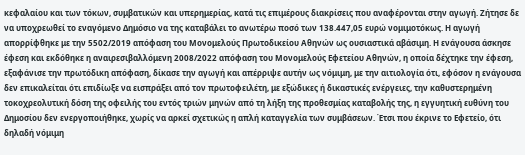κεφαλαίου και των τόκων, συμβατικών και υπερημερίας, κατά τις επιμέρους διακρίσεις που αναφέρονται στην αγωγή. Ζήτησε δε να υποχρεωθεί το εναγόμενο Δημόσιο να της καταβάλει το ανωτέρω ποσό των 138.447,05 ευρώ νομιμοτόκως. Η αγωγή απορρίφθηκε με την 5502/2019 απόφαση του Μονομελούς Πρωτοδικείου Αθηνών ως ουσιαστικά αβάσιμη. Η ενάγουσα άσκησε έφεση και εκδόθηκε η αναιρεσιβαλλόμενη 2008/2022 απόφαση του Μονομελούς Εφετείου Αθηνών, η οποία δέχτηκε την έφεση, εξαφάνισε την πρωτόδικη απόφαση, δίκασε την αγωγή και απέρριψε αυτήν ως νόμιμη, με την αιτιολογία ότι, εφόσον η ενάγουσα δεν επικαλείται ότι επιδίωξε να εισπράξει από τον πρωτοφειλέτη, με εξώδικες ή δικαστικές ενέργειες, την καθυστερημένη τοκοχρεολυτική δόση της οφειλής του εντός τριών μηνών από τη λήξη της προθεσμίας καταβολής της, η εγγυητική ευθύνη του Δημοσίου δεν ενεργοποιήθηκε, χωρίς να αρκεί σχετικώς η απλή καταγγελία των συμβάσεων. Έτσι που έκρινε το Εφετείο, ότι δηλαδή νόμιμη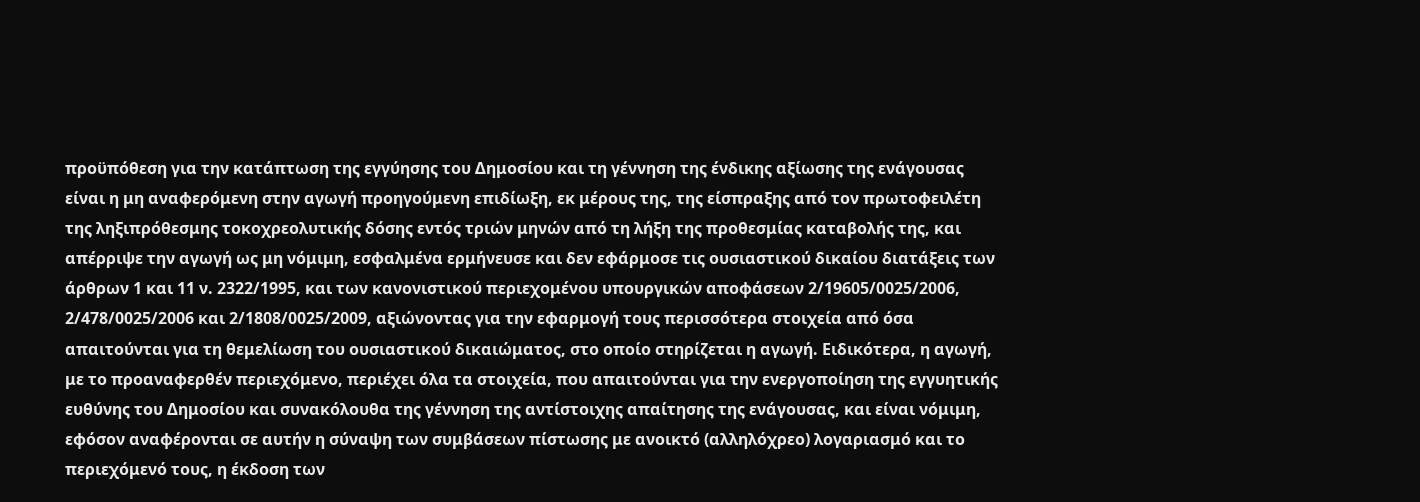προϋπόθεση για την κατάπτωση της εγγύησης του Δημοσίου και τη γέννηση της ένδικης αξίωσης της ενάγουσας είναι η μη αναφερόμενη στην αγωγή προηγούμενη επιδίωξη, εκ μέρους της, της είσπραξης από τον πρωτοφειλέτη της ληξιπρόθεσμης τοκοχρεολυτικής δόσης εντός τριών μηνών από τη λήξη της προθεσμίας καταβολής της, και απέρριψε την αγωγή ως μη νόμιμη, εσφαλμένα ερμήνευσε και δεν εφάρμοσε τις ουσιαστικού δικαίου διατάξεις των άρθρων 1 και 11 ν. 2322/1995, και των κανονιστικού περιεχομένου υπουργικών αποφάσεων 2/19605/0025/2006, 2/478/0025/2006 και 2/1808/0025/2009, αξιώνοντας για την εφαρμογή τους περισσότερα στοιχεία από όσα απαιτούνται για τη θεμελίωση του ουσιαστικού δικαιώματος, στο οποίο στηρίζεται η αγωγή. Ειδικότερα, η αγωγή, με το προαναφερθέν περιεχόμενο, περιέχει όλα τα στοιχεία, που απαιτούνται για την ενεργοποίηση της εγγυητικής ευθύνης του Δημοσίου και συνακόλουθα της γέννηση της αντίστοιχης απαίτησης της ενάγουσας, και είναι νόμιμη, εφόσον αναφέρονται σε αυτήν η σύναψη των συμβάσεων πίστωσης με ανοικτό (αλληλόχρεο) λογαριασμό και το περιεχόμενό τους, η έκδοση των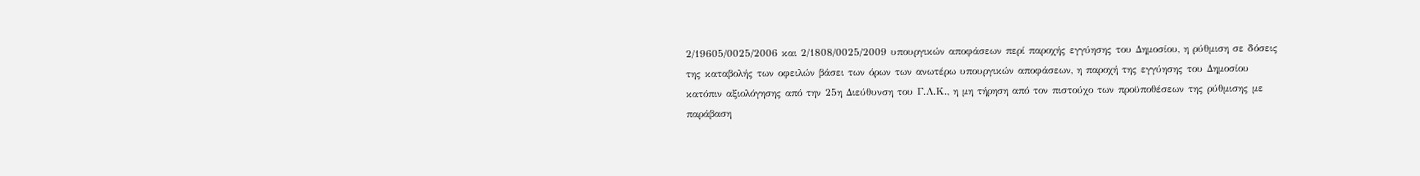2/19605/0025/2006 και 2/1808/0025/2009 υπουργικών αποφάσεων περί παροχής εγγύησης του Δημοσίου, η ρύθμιση σε δόσεις της καταβολής των οφειλών βάσει των όρων των ανωτέρω υπουργικών αποφάσεων, η παροχή της εγγύησης του Δημοσίου κατόπιν αξιολόγησης από την 25η Διεύθυνση του Γ.Λ.Κ., η μη τήρηση από τον πιστούχο των προϋποθέσεων της ρύθμισης με παράβαση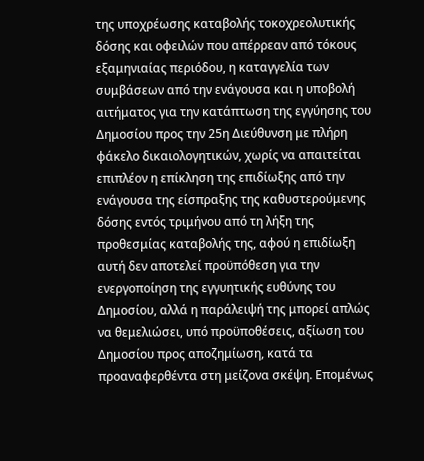της υποχρέωσης καταβολής τοκοχρεολυτικής δόσης και οφειλών που απέρρεαν από τόκους εξαμηνιαίας περιόδου, η καταγγελία των συμβάσεων από την ενάγουσα και η υποβολή αιτήματος για την κατάπτωση της εγγύησης του Δημοσίου προς την 25η Διεύθυνση με πλήρη φάκελο δικαιολογητικών, χωρίς να απαιτείται επιπλέον η επίκληση της επιδίωξης από την ενάγουσα της είσπραξης της καθυστερούμενης δόσης εντός τριμήνου από τη λήξη της προθεσμίας καταβολής της, αφού η επιδίωξη αυτή δεν αποτελεί προϋπόθεση για την ενεργοποίηση της εγγυητικής ευθύνης του Δημοσίου, αλλά η παράλειψή της μπορεί απλώς να θεμελιώσει, υπό προϋποθέσεις, αξίωση του Δημοσίου προς αποζημίωση, κατά τα προαναφερθέντα στη μείζονα σκέψη. Επομένως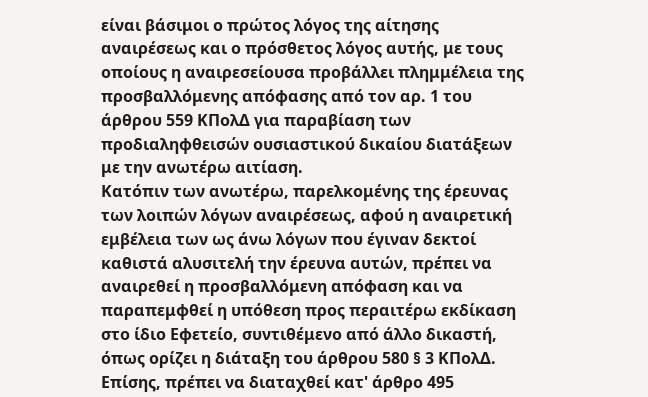είναι βάσιμοι ο πρώτος λόγος της αίτησης αναιρέσεως και ο πρόσθετος λόγος αυτής, με τους οποίους η αναιρεσείουσα προβάλλει πλημμέλεια της προσβαλλόμενης απόφασης από τον αρ. 1 του άρθρου 559 ΚΠολΔ για παραβίαση των προδιαληφθεισών ουσιαστικού δικαίου διατάξεων με την ανωτέρω αιτίαση.
Κατόπιν των ανωτέρω, παρελκομένης της έρευνας των λοιπών λόγων αναιρέσεως, αφού η αναιρετική εμβέλεια των ως άνω λόγων που έγιναν δεκτοί καθιστά αλυσιτελή την έρευνα αυτών, πρέπει να αναιρεθεί η προσβαλλόμενη απόφαση και να παραπεμφθεί η υπόθεση προς περαιτέρω εκδίκαση στο ίδιο Εφετείο, συντιθέμενο από άλλο δικαστή, όπως ορίζει η διάταξη του άρθρου 580 § 3 ΚΠολΔ. Επίσης, πρέπει να διαταχθεί κατ' άρθρο 495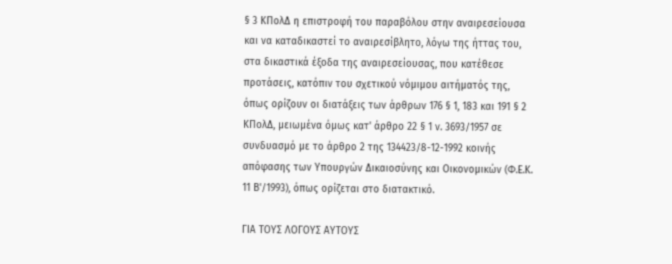§ 3 ΚΠολΔ η επιστροφή του παραβόλου στην αναιρεσείουσα και να καταδικαστεί το αναιρεσίβλητο, λόγω της ήττας του, στα δικαστικά έξοδα της αναιρεσείουσας, που κατέθεσε προτάσεις, κατόπιν του σχετικού νόμιμου αιτήματός της, όπως ορίζουν οι διατάξεις των άρθρων 176 § 1, 183 και 191 § 2 ΚΠολΔ, μειωμένα όμως κατ' άρθρο 22 § 1 ν. 3693/1957 σε συνδυασμό με το άρθρο 2 της 134423/8-12-1992 κοινής απόφασης των Υπουργών Δικαιοσύνης και Οικονομικών (Φ.Ε.Κ. 11 Β'/1993), όπως ορίζεται στο διατακτικό.

ΓΙΑ ΤΟΥΣ ΛΟΓΟΥΣ ΑΥΤΟΥΣ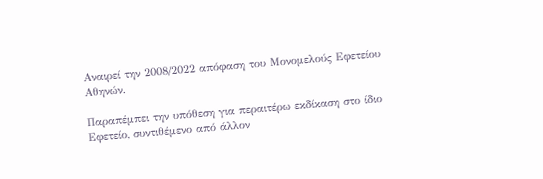Αναιρεί την 2008/2022 απόφαση του Μονομελούς Εφετείου Αθηνών.

Παραπέμπει την υπόθεση για περαιτέρω εκδίκαση στο ίδιο Εφετείο, συντιθέμενο από άλλον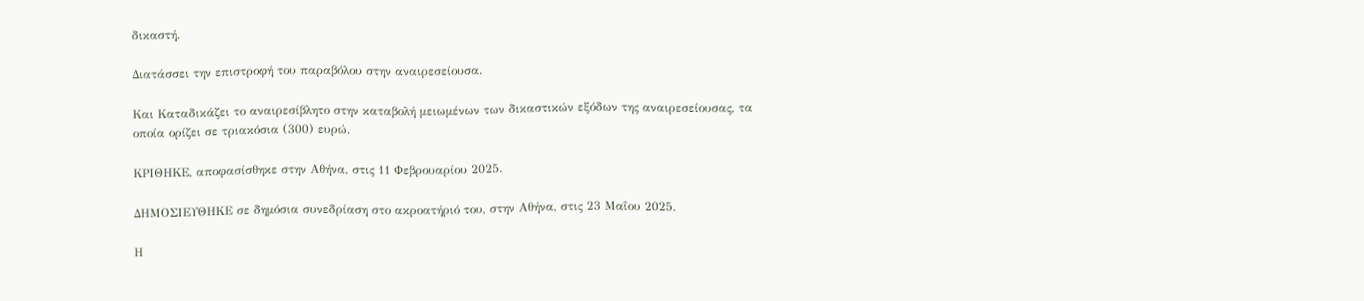δικαστή.

Διατάσσει την επιστροφή του παραβόλου στην αναιρεσείουσα.

Και Καταδικάζει το αναιρεσίβλητο στην καταβολή μειωμένων των δικαστικών εξόδων της αναιρεσείουσας, τα οποία ορίζει σε τριακόσια (300) ευρώ.

ΚΡΙΘΗΚΕ, αποφασίσθηκε στην Αθήνα, στις 11 Φεβρουαρίου 2025.

ΔΗΜΟΣΙΕΥΘΗΚΕ σε δημόσια συνεδρίαση στο ακροατήριό του, στην Αθήνα, στις 23 Μαΐου 2025.

Η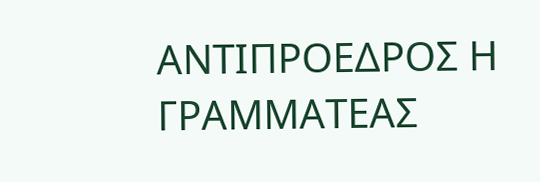ΑΝΤΙΠΡΟΕΔΡΟΣ Η ΓΡΑΜΜΑΤΕΑΣ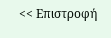<< Επιστροφή